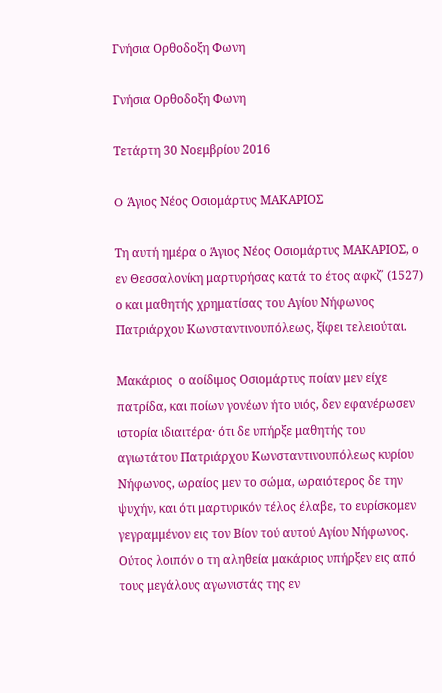Γνήσια Ορθοδοξη Φωνη

Γνήσια Ορθοδοξη Φωνη

Τετάρτη 30 Νοεμβρίου 2016

O Άγιος Νέος Οσιομάρτυς ΜΑΚΑΡΙΟΣ

Τη αυτή ημέρα ο Άγιος Νέος Οσιομάρτυς ΜΑΚΑΡΙΟΣ, ο εν Θεσσαλονίκη μαρτυρήσας κατά το έτος αφκζ΄ (1527) ο και μαθητής χρηματίσας του Αγίου Νήφωνος Πατριάρχου Κωνσταντινουπόλεως, ξίφει τελειούται.

Μακάριος  ο αοίδιμος Οσιομάρτυς ποίαν μεν είχε πατρίδα, και ποίων γονέων ήτο υιός, δεν εφανέρωσεν ιστορία ιδιαιτέρα· ότι δε υπήρξε μαθητής του αγιωτάτου Πατριάρχου Κωνσταντινουπόλεως κυρίου Νήφωνος, ωραίος μεν το σώμα, ωραιότερος δε την ψυχήν, και ότι μαρτυρικόν τέλος έλαβε, το ευρίσκομεν γεγραμμένον εις τον Βίον τού αυτού Αγίου Νήφωνος. Ούτος λοιπόν ο τη αληθεία μακάριος υπήρξεν εις από τους μεγάλους αγωνιστάς της εν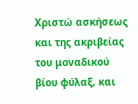Χριστώ ασκήσεως και της ακριβείας του μοναδικού βίου φύλαξ, και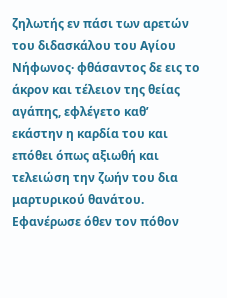ζηλωτής εν πάσι των αρετών του διδασκάλου του Αγίου Νήφωνος· φθάσαντος δε εις το άκρον και τέλειον της θείας αγάπης, εφλέγετο καθ’ εκάστην η καρδία του και επόθει όπως αξιωθή και τελειώση την ζωήν του δια μαρτυρικού θανάτου. Εφανέρωσε όθεν τον πόθον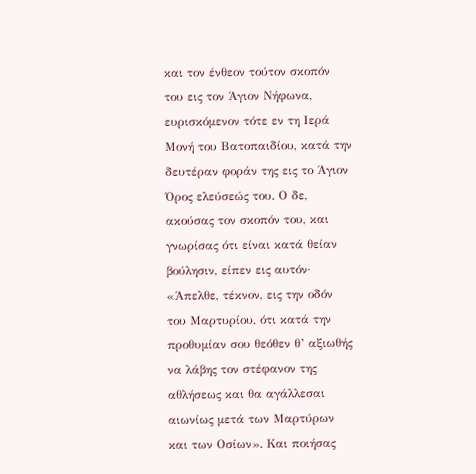και τον ένθεον τούτον σκοπόν του εις τον Άγιον Νήφωνα, ευρισκόμενον τότε εν τη Ιερά Μονή του Βατοπαιδίου, κατά την δευτέραν φοράν της εις το Άγιον Όρος ελεύσεώς του. Ο δε, ακούσας τον σκοπόν του, και γνωρίσας ότι είναι κατά θείαν βούλησιν, είπεν εις αυτόν· «Άπελθε, τέκνον, εις την οδόν του Μαρτυρίου, ότι κατά την προθυμίαν σου θεόθεν θ’ αξιωθής να λάβης τον στέφανον της αθλήσεως και θα αγάλλεσαι αιωνίως μετά των Μαρτύρων και των Οσίων». Και ποιήσας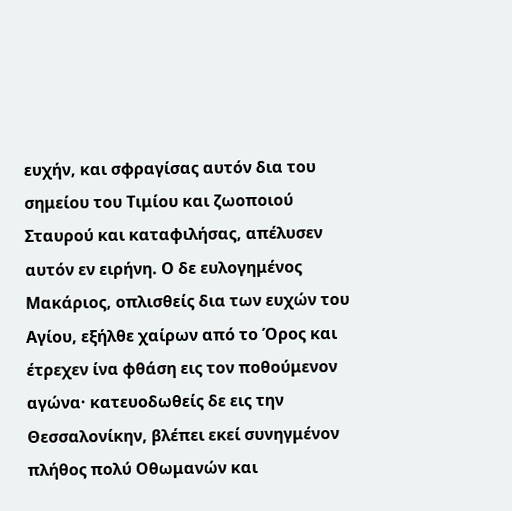ευχήν, και σφραγίσας αυτόν δια του σημείου του Τιμίου και ζωοποιού Σταυρού και καταφιλήσας, απέλυσεν αυτόν εν ειρήνη. Ο δε ευλογημένος Μακάριος, οπλισθείς δια των ευχών του Αγίου, εξήλθε χαίρων από το Όρος και έτρεχεν ίνα φθάση εις τον ποθούμενον αγώνα· κατευοδωθείς δε εις την Θεσσαλονίκην, βλέπει εκεί συνηγμένον πλήθος πολύ Οθωμανών και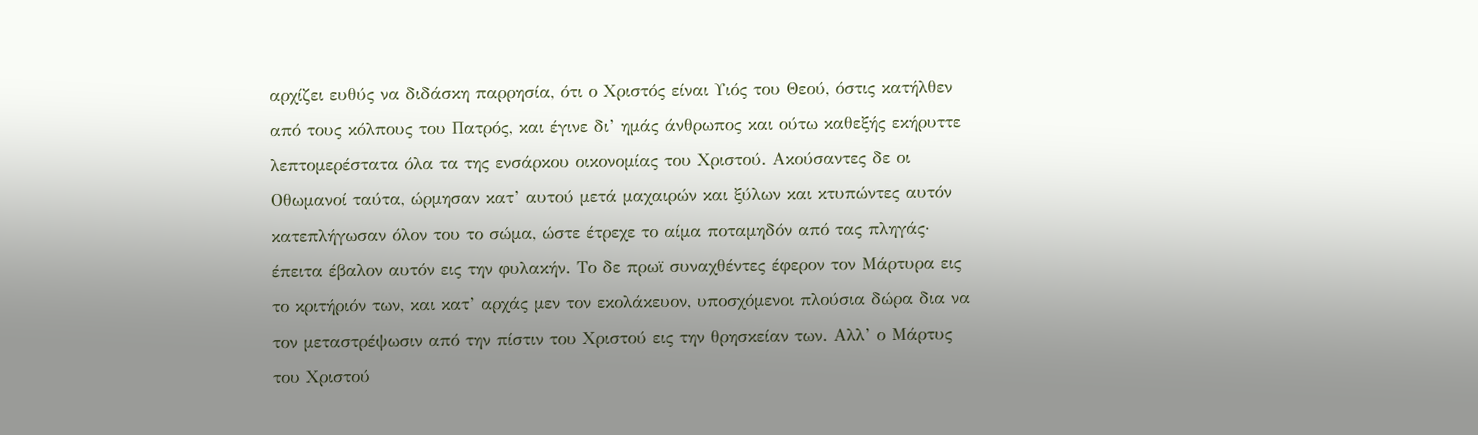αρχίζει ευθύς να διδάσκη παρρησία, ότι ο Χριστός είναι Υιός του Θεού, όστις κατήλθεν από τους κόλπους του Πατρός, και έγινε δι’ ημάς άνθρωπος και ούτω καθεξής εκήρυττε λεπτομερέστατα όλα τα της ενσάρκου οικονομίας του Χριστού. Ακούσαντες δε οι Οθωμανοί ταύτα, ώρμησαν κατ’ αυτού μετά μαχαιρών και ξύλων και κτυπώντες αυτόν κατεπλήγωσαν όλον του το σώμα, ώστε έτρεχε το αίμα ποταμηδόν από τας πληγάς· έπειτα έβαλον αυτόν εις την φυλακήν. Το δε πρωϊ συναχθέντες έφερον τον Μάρτυρα εις το κριτήριόν των, και κατ’ αρχάς μεν τον εκολάκευον, υποσχόμενοι πλούσια δώρα δια να τον μεταστρέψωσιν από την πίστιν του Χριστού εις την θρησκείαν των. Αλλ’ ο Μάρτυς του Χριστού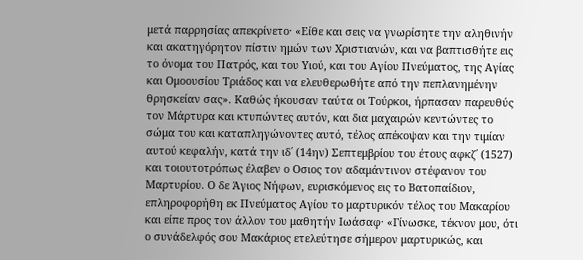μετά παρρησίας απεκρίνετο· «Είθε και σεις να γνωρίσητε την αληθινήν και ακατηγόρητον πίστιν ημών των Χριστιανών, και να βαπτισθήτε εις το όνομα του Πατρός, και του Υιού, και του Αγίου Πνεύματος, της Αγίας και Ομοουσίου Τριάδος και να ελευθερωθήτε από την πεπλανημένην θρησκείαν σας». Καθώς ήκουσαν ταύτα οι Τούρκοι, ήρπασαν παρευθύς τον Μάρτυρα και κτυπώντες αυτόν, και δια μαχαιρών κεντώντες το σώμα του και καταπληγώνοντες αυτό, τέλος απέκοψαν και την τιμίαν αυτού κεφαλήν, κατά την ιδ΄ (14ην) Σεπτεμβρίου του έτους αφκζ΄ (1527) και τοιουτοτρόπως έλαβεν ο Οσιος τον αδαμάντινον στέφανον του Μαρτυρίου. Ο δε Άγιος Νήφων, ευρισκόμενος εις το Βατοπαίδιον, επληροφορήθη εκ Πνεύματος Αγίου το μαρτυρικόν τέλος του Μακαρίου και είπε προς τον άλλον του μαθητήν Ιωάσαφ· «Γίνωσκε, τέκνον μου, ότι ο συνάδελφός σου Μακάριος ετελεύτησε σήμερον μαρτυρικώς, και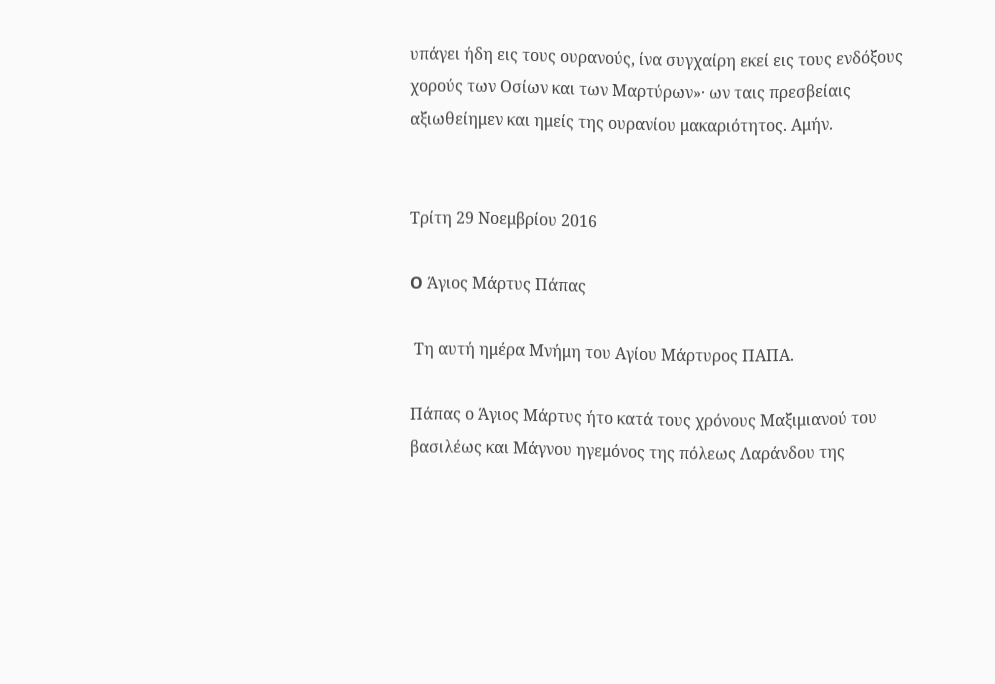υπάγει ήδη εις τους ουρανούς, ίνα συγχαίρη εκεί εις τους ενδόξους χορούς των Οσίων και των Μαρτύρων»· ων ταις πρεσβείαις αξιωθείημεν και ημείς της ουρανίου μακαριότητος. Αμήν.


Τρίτη 29 Νοεμβρίου 2016

O Άγιος Μάρτυς Πάπας

 Τη αυτή ημέρα Μνήμη του Αγίου Μάρτυρος ΠΑΠΑ.

Πάπας ο Άγιος Μάρτυς ήτο κατά τους χρόνους Μαξιμιανού του βασιλέως και Μάγνου ηγεμόνος της πόλεως Λαράνδου της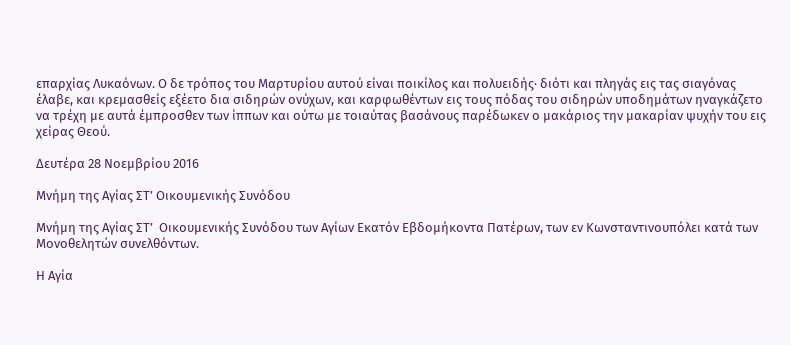επαρχίας Λυκαόνων. Ο δε τρόπος του Μαρτυρίου αυτού είναι ποικίλος και πολυειδής· διότι και πληγάς εις τας σιαγόνας έλαβε, και κρεμασθείς εξέετο δια σιδηρών ονύχων, και καρφωθέντων εις τους πόδας του σιδηρών υποδημάτων ηναγκάζετο να τρέχη με αυτά έμπροσθεν των ίππων και ούτω με τοιαύτας βασάνους παρέδωκεν ο μακάριος την μακαρίαν ψυχήν του εις χείρας Θεού.

Δευτέρα 28 Νοεμβρίου 2016

Μνήμη της Αγίας ΣΤ’ Οικουμενικής Συνόδου

Μνήμη της Αγίας ΣΤ’  Οικουμενικής Συνόδου των Αγίων Εκατόν Εβδομήκοντα Πατέρων, των εν Κωνσταντινουπόλει κατά των Μονοθελητών συνελθόντων.

Η Αγία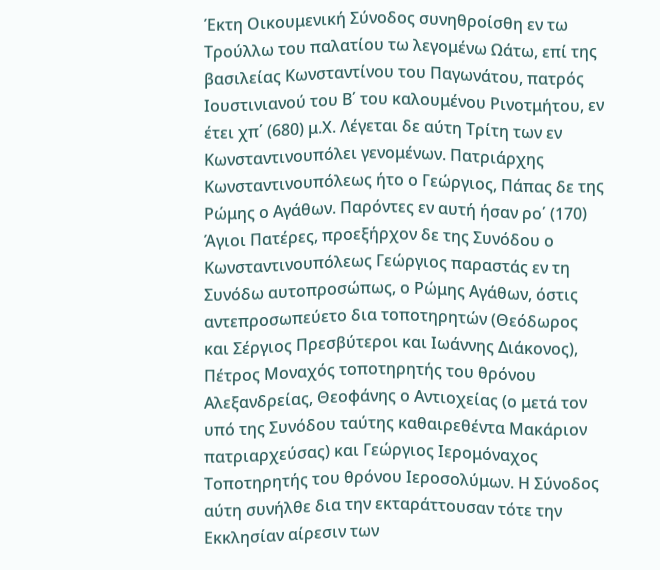Έκτη Οικουμενική Σύνοδος συνηθροίσθη εν τω Τρούλλω του παλατίου τω λεγομένω Ωάτω, επί της βασιλείας Κωνσταντίνου του Παγωνάτου, πατρός Ιουστινιανού του Β΄ του καλουμένου Ρινοτμήτου, εν έτει χπ΄ (680) μ.Χ. Λέγεται δε αύτη Τρίτη των εν Κωνσταντινουπόλει γενομένων. Πατριάρχης Κωνσταντινουπόλεως ήτο ο Γεώργιος, Πάπας δε της Ρώμης ο Αγάθων. Παρόντες εν αυτή ήσαν ρο΄ (170) Άγιοι Πατέρες, προεξήρχον δε της Συνόδου ο Κωνσταντινουπόλεως Γεώργιος παραστάς εν τη Συνόδω αυτοπροσώπως, ο Ρώμης Αγάθων, όστις αντεπροσωπεύετο δια τοποτηρητών (Θεόδωρος και Σέργιος Πρεσβύτεροι και Ιωάννης Διάκονος), Πέτρος Μοναχός τοποτηρητής του θρόνου Αλεξανδρείας, Θεοφάνης ο Αντιοχείας (ο μετά τον υπό της Συνόδου ταύτης καθαιρεθέντα Μακάριον πατριαρχεύσας) και Γεώργιος Ιερομόναχος Τοποτηρητής του θρόνου Ιεροσολύμων. Η Σύνοδος αύτη συνήλθε δια την εκταράττουσαν τότε την Εκκλησίαν αίρεσιν των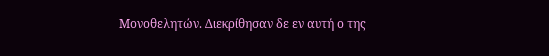Μονοθελητών. Διεκρίθησαν δε εν αυτή ο της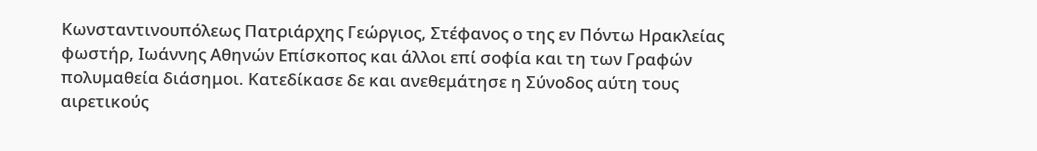Κωνσταντινουπόλεως Πατριάρχης Γεώργιος, Στέφανος ο της εν Πόντω Ηρακλείας φωστήρ, Ιωάννης Αθηνών Επίσκοπος και άλλοι επί σοφία και τη των Γραφών πολυμαθεία διάσημοι. Κατεδίκασε δε και ανεθεμάτησε η Σύνοδος αύτη τους αιρετικούς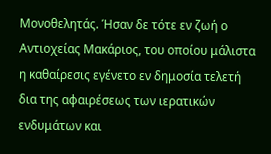Μονοθελητάς. Ήσαν δε τότε εν ζωή ο Αντιοχείας Μακάριος, του οποίου μάλιστα η καθαίρεσις εγένετο εν δημοσία τελετή δια της αφαιρέσεως των ιερατικών ενδυμάτων και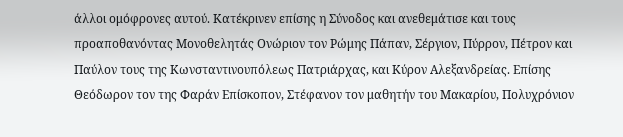άλλοι ομόφρονες αυτού. Κατέκρινεν επίσης η Σύνοδος και ανεθεμάτισε και τους προαποθανόντας Μονοθελητάς Ονώριον τον Ρώμης Πάπαν, Σέργιον, Πύρρον, Πέτρον και Παύλον τους της Κωνσταντινουπόλεως Πατριάρχας, και Κύρον Αλεξανδρείας. Επίσης Θεόδωρον τον της Φαράν Επίσκοπον, Στέφανον τον μαθητήν του Μακαρίου, Πολυχρόνιον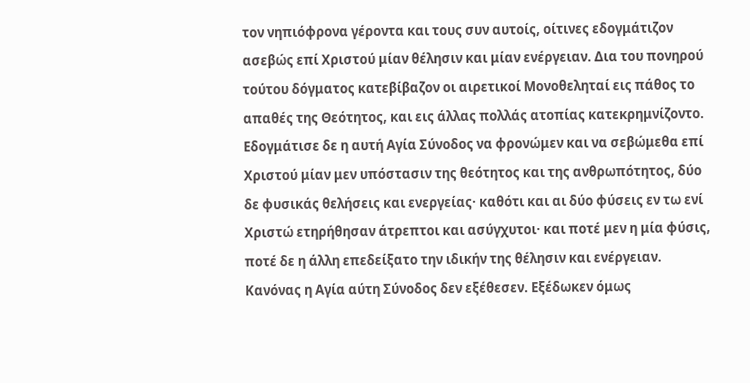τον νηπιόφρονα γέροντα και τους συν αυτοίς, οίτινες εδογμάτιζον ασεβώς επί Χριστού μίαν θέλησιν και μίαν ενέργειαν. Δια του πονηρού τούτου δόγματος κατεβίβαζον οι αιρετικοί Μονοθεληταί εις πάθος το απαθές της Θεότητος, και εις άλλας πολλάς ατοπίας κατεκρημνίζοντο. Εδογμάτισε δε η αυτή Αγία Σύνοδος να φρονώμεν και να σεβώμεθα επί Χριστού μίαν μεν υπόστασιν της θεότητος και της ανθρωπότητος, δύο δε φυσικάς θελήσεις και ενεργείας· καθότι και αι δύο φύσεις εν τω ενί Χριστώ ετηρήθησαν άτρεπτοι και ασύγχυτοι· και ποτέ μεν η μία φύσις, ποτέ δε η άλλη επεδείξατο την ιδικήν της θέλησιν και ενέργειαν. Κανόνας η Αγία αύτη Σύνοδος δεν εξέθεσεν. Εξέδωκεν όμως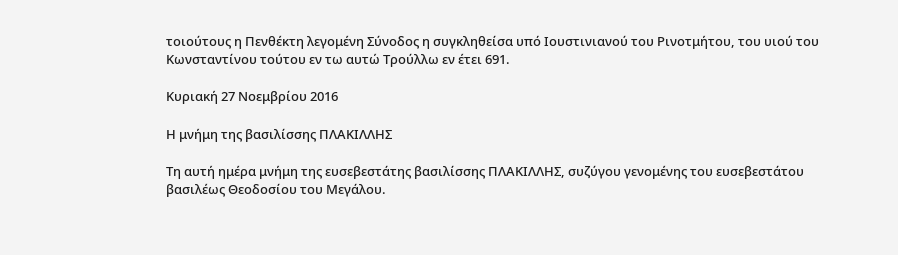τοιούτους η Πενθέκτη λεγομένη Σύνοδος η συγκληθείσα υπό Ιουστινιανού του Ρινοτμήτου, του υιού του Κωνσταντίνου τούτου εν τω αυτώ Τρούλλω εν έτει 691.

Κυριακή 27 Νοεμβρίου 2016

Η μνήμη της βασιλίσσης ΠΛΑΚΙΛΛΗΣ

Τη αυτή ημέρα μνήμη της ευσεβεστάτης βασιλίσσης ΠΛΑΚΙΛΛΗΣ, συζύγου γενομένης του ευσεβεστάτου βασιλέως Θεοδοσίου του Μεγάλου.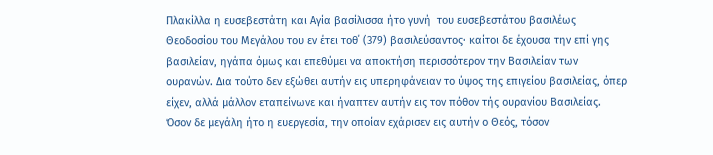Πλακίλλα η ευσεβεστάτη και Αγία βασίλισσα ήτο γυνή  του ευσεβεστάτου βασιλέως Θεοδοσίου του Μεγάλου του εν έτει τοθ΄ (379) βασιλεύσαντος· καίτοι δε έχουσα την επί γης βασιλείαν, ηγάπα όμως και επεθύμει να αποκτήση περισσότερον την Βασιλείαν των ουρανών. Δια τούτο δεν εξώθει αυτήν εις υπερηφάνειαν το ύψος της επιγείου βασιλείας, όπερ είχεν, αλλά μάλλον εταπείνωνε και ήναπτεν αυτήν εις τον πόθον τής ουρανίου Βασιλείας. Όσον δε μεγάλη ήτο η ευεργεσία, την οποίαν εχάρισεν εις αυτήν ο Θεός, τόσον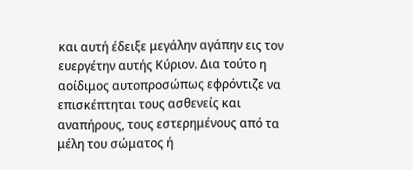και αυτή έδειξε μεγάλην αγάπην εις τον ευεργέτην αυτής Κύριον. Δια τούτο η αοίδιμος αυτοπροσώπως εφρόντιζε να επισκέπτηται τους ασθενείς και αναπήρους, τους εστερημένους από τα μέλη του σώματος ή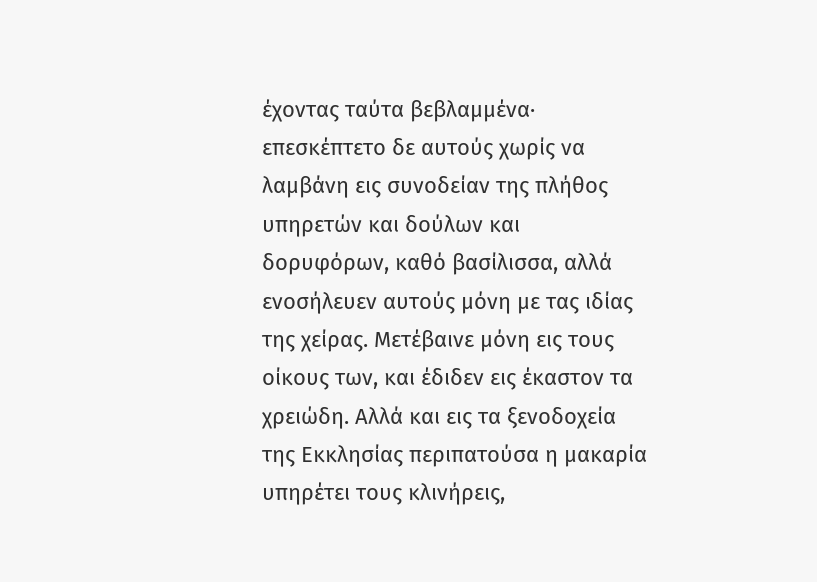έχοντας ταύτα βεβλαμμένα· επεσκέπτετο δε αυτούς χωρίς να λαμβάνη εις συνοδείαν της πλήθος υπηρετών και δούλων και δορυφόρων, καθό βασίλισσα, αλλά ενοσήλευεν αυτούς μόνη με τας ιδίας της χείρας. Μετέβαινε μόνη εις τους οίκους των, και έδιδεν εις έκαστον τα χρειώδη. Αλλά και εις τα ξενοδοχεία της Εκκλησίας περιπατούσα η μακαρία υπηρέτει τους κλινήρεις,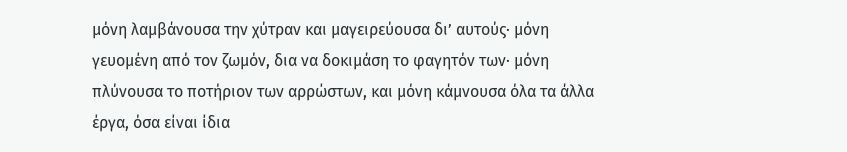μόνη λαμβάνουσα την χύτραν και μαγειρεύουσα δι’ αυτούς· μόνη γευομένη από τον ζωμόν, δια να δοκιμάση το φαγητόν των· μόνη πλύνουσα το ποτήριον των αρρώστων, και μόνη κάμνουσα όλα τα άλλα έργα, όσα είναι ίδια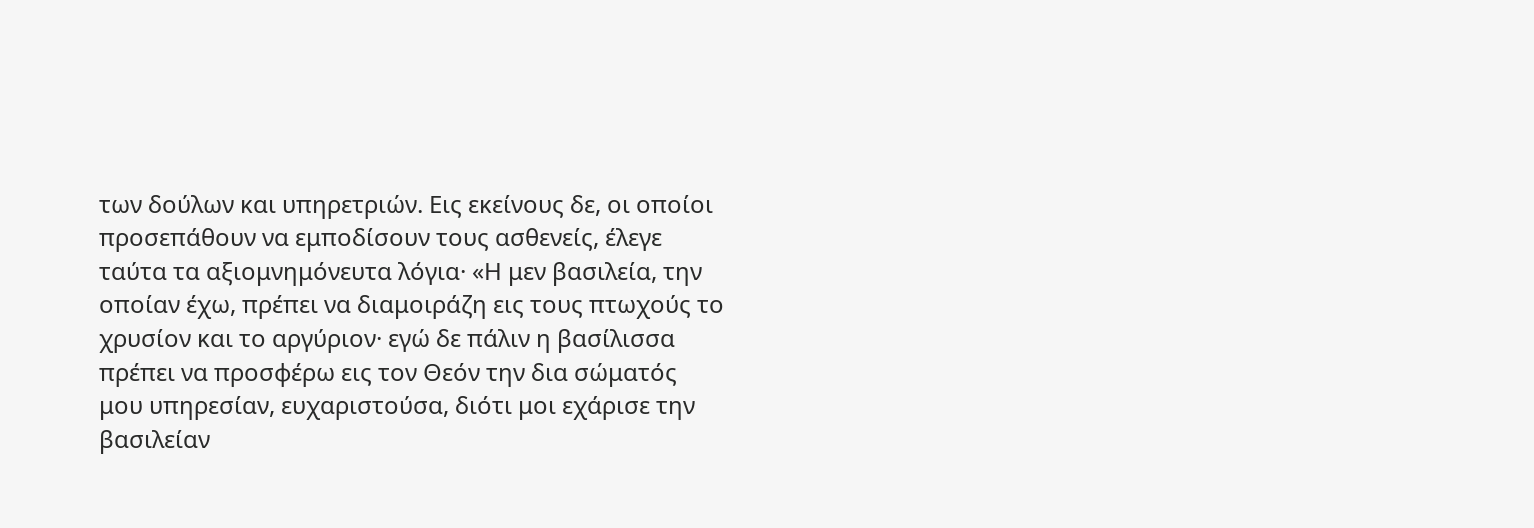των δούλων και υπηρετριών. Εις εκείνους δε, οι οποίοι προσεπάθουν να εμποδίσουν τους ασθενείς, έλεγε ταύτα τα αξιομνημόνευτα λόγια· «Η μεν βασιλεία, την οποίαν έχω, πρέπει να διαμοιράζη εις τους πτωχούς το χρυσίον και το αργύριον· εγώ δε πάλιν η βασίλισσα πρέπει να προσφέρω εις τον Θεόν την δια σώματός μου υπηρεσίαν, ευχαριστούσα, διότι μοι εχάρισε την βασιλείαν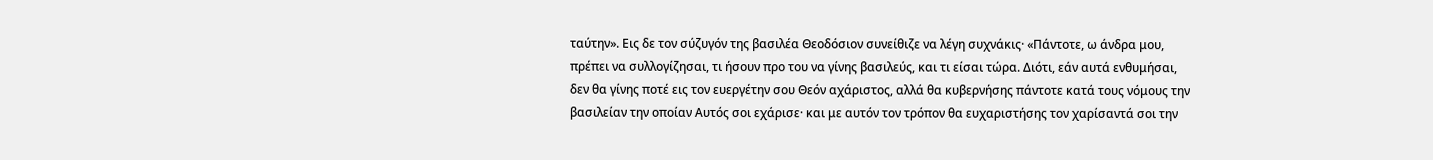ταύτην». Εις δε τον σύζυγόν της βασιλέα Θεοδόσιον συνείθιζε να λέγη συχνάκις· «Πάντοτε, ω άνδρα μου, πρέπει να συλλογίζησαι, τι ήσουν προ του να γίνης βασιλεύς, και τι είσαι τώρα. Διότι, εάν αυτά ενθυμήσαι, δεν θα γίνης ποτέ εις τον ευεργέτην σου Θεόν αχάριστος, αλλά θα κυβερνήσης πάντοτε κατά τους νόμους την βασιλείαν την οποίαν Αυτός σοι εχάρισε· και με αυτόν τον τρόπον θα ευχαριστήσης τον χαρίσαντά σοι την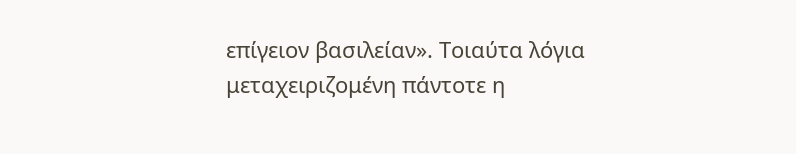επίγειον βασιλείαν». Τοιαύτα λόγια μεταχειριζομένη πάντοτε η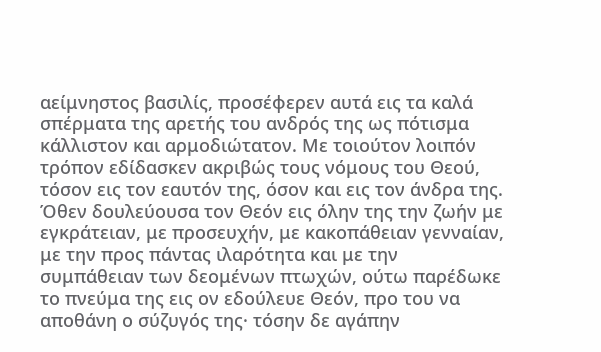αείμνηστος βασιλίς, προσέφερεν αυτά εις τα καλά σπέρματα της αρετής του ανδρός της ως πότισμα κάλλιστον και αρμοδιώτατον. Με τοιούτον λοιπόν τρόπον εδίδασκεν ακριβώς τους νόμους του Θεού, τόσον εις τον εαυτόν της, όσον και εις τον άνδρα της. Όθεν δουλεύουσα τον Θεόν εις όλην της την ζωήν με εγκράτειαν, με προσευχήν, με κακοπάθειαν γενναίαν, με την προς πάντας ιλαρότητα και με την συμπάθειαν των δεομένων πτωχών, ούτω παρέδωκε το πνεύμα της εις ον εδούλευε Θεόν, προ του να αποθάνη ο σύζυγός της· τόσην δε αγάπην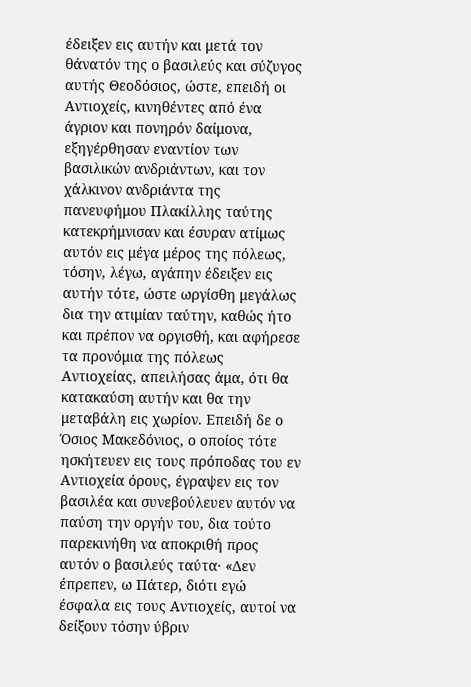έδειξεν εις αυτήν και μετά τον θάνατόν της ο βασιλεύς και σύζυγος αυτής Θεοδόσιος, ώστε, επειδή οι Αντιοχείς, κινηθέντες από ένα άγριον και πονηρόν δαίμονα, εξηγέρθησαν εναντίον των βασιλικών ανδριάντων, και τον χάλκινον ανδριάντα της πανευφήμου Πλακίλλης ταύτης κατεκρήμνισαν και έσυραν ατίμως αυτόν εις μέγα μέρος της πόλεως, τόσην, λέγω, αγάπην έδειξεν εις αυτήν τότε, ώστε ωργίσθη μεγάλως δια την ατιμίαν ταύτην, καθώς ήτο και πρέπον να οργισθή, και αφήρεσε τα προνόμια της πόλεως Αντιοχείας, απειλήσας άμα, ότι θα κατακαύση αυτήν και θα την μεταβάλη εις χωρίον. Επειδή δε ο Όσιος Μακεδόνιος, ο οποίος τότε ησκήτευεν εις τους πρόποδας του εν Αντιοχεία όρους, έγραψεν εις τον βασιλέα και συνεβούλευεν αυτόν να παύση την οργήν του, δια τούτο παρεκινήθη να αποκριθή προς αυτόν ο βασιλεύς ταύτα· «Δεν έπρεπεν, ω Πάτερ, διότι εγώ έσφαλα εις τους Αντιοχείς, αυτοί να δείξουν τόσην ύβριν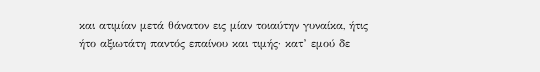και ατιμίαν μετά θάνατον εις μίαν τοιαύτην γυναίκα, ήτις ήτο αξιωτάτη παντός επαίνου και τιμής· κατ’ εμού δε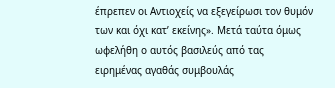έπρεπεν οι Αντιοχείς να εξεγείρωσι τον θυμόν των και όχι κατ’ εκείνης». Μετά ταύτα όμως ωφελήθη ο αυτός βασιλεύς από τας ειρημένας αγαθάς συμβουλάς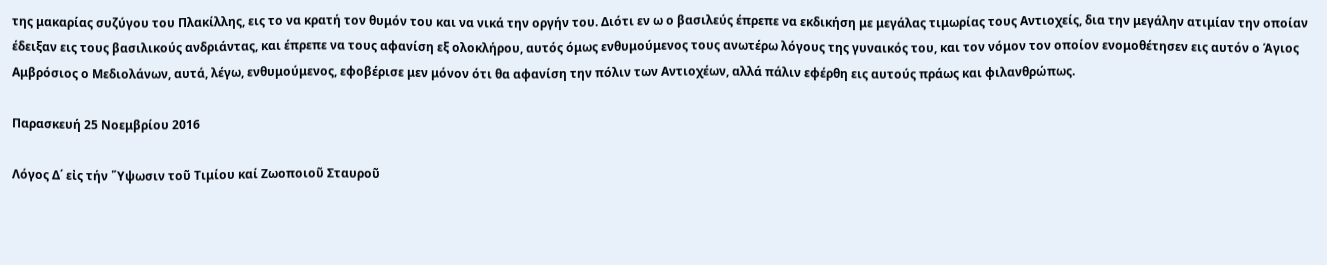της μακαρίας συζύγου του Πλακίλλης, εις το να κρατή τον θυμόν του και να νικά την οργήν του. Διότι εν ω ο βασιλεύς έπρεπε να εκδικήση με μεγάλας τιμωρίας τους Αντιοχείς, δια την μεγάλην ατιμίαν την οποίαν έδειξαν εις τους βασιλικούς ανδριάντας, και έπρεπε να τους αφανίση εξ ολοκλήρου, αυτός όμως ενθυμούμενος τους ανωτέρω λόγους της γυναικός του, και τον νόμον τον οποίον ενομοθέτησεν εις αυτόν ο Άγιος Αμβρόσιος ο Μεδιολάνων, αυτά, λέγω, ενθυμούμενος, εφοβέρισε μεν μόνον ότι θα αφανίση την πόλιν των Αντιοχέων, αλλά πάλιν εφέρθη εις αυτούς πράως και φιλανθρώπως.

Παρασκευή 25 Νοεμβρίου 2016

Λόγος Δ΄ εἰς τήν ῞Υψωσιν τοῦ Τιμίου καί Ζωοποιοῦ Σταυροῦ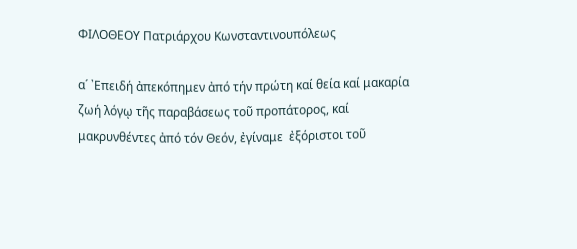ΦΙΛΟΘΕΟΥ Πατριάρχου Κωνσταντινουπόλεως

α´ ᾿Επειδή ἀπεκόπημεν ἀπό τήν πρώτη καί θεία καί μακαρία ζωή λόγῳ τῆς παραβάσεως τοῦ προπάτορος, καί μακρυνθέντες ἀπό τόν Θεόν, ἐγίναμε  ἐξόριστοι τοῦ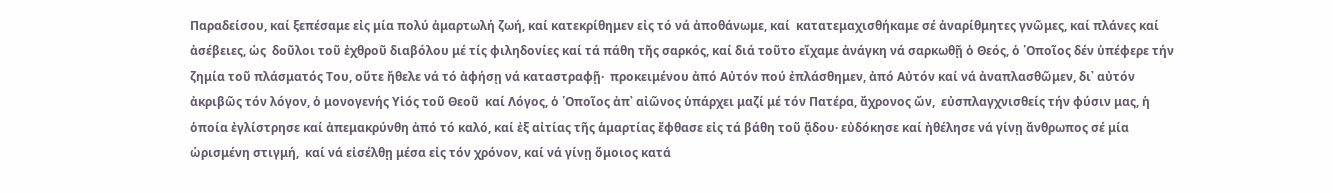Παραδείσου, καί ξεπέσαμε εἰς μία πολύ ἁμαρτωλή ζωή, καί κατεκρίθημεν εἰς τό νά ἀποθάνωμε, καί  κατατεμαχισθήκαμε σέ ἀναρίθμητες γνῶμες, καί πλάνες καί ἀσέβειες, ὡς  δοῦλοι τοῦ ἐχθροῦ διαβόλου μέ τίς φιληδονίες καί τά πάθη τῆς σαρκός, καί διά τοῦτο εἴχαμε ἀνάγκη νά σαρκωθῇ ὁ Θεός, ὁ ῾Οποῖος δέν ὑπέφερε τήν ζημία τοῦ πλάσματός Του, οὔτε ἤθελε νά τό ἀφήσῃ νά καταστραφῇ·  προκειμένου ἀπό Αὐτόν πού ἐπλάσθημεν, ἀπό Αὐτόν καί νά ἀναπλασθῶμεν, δι᾿ αὐτόν ἀκριβῶς τόν λόγον, ὁ μονογενής Υἱός τοῦ Θεοῦ  καί Λόγος, ὁ ῾Οποῖος ἀπ᾿ αἰῶνος ὑπάρχει μαζί μέ τόν Πατέρα, ἄχρονος ὤν,  εὐσπλαγχνισθείς τήν φύσιν μας, ἡ ὁποία ἐγλίστρησε καί ἀπεμακρύνθη ἀπό τό καλό, καί ἐξ αἰτίας τῆς ἁμαρτίας ἔφθασε εἰς τά βάθη τοῦ ᾅδου· εὐδόκησε καί ἠθέλησε νά γίνῃ ἄνθρωπος σέ μία ὡρισμένη στιγμή,  καί νά εἰσέλθῃ μέσα εἰς τόν χρόνον, καί νά γίνῃ ὅμοιος κατά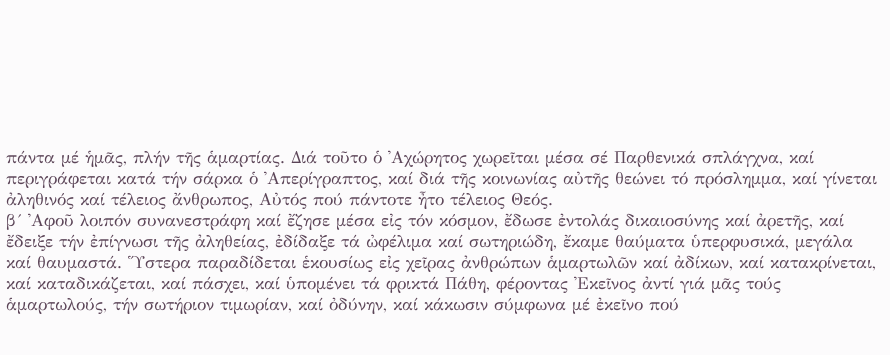πάντα μέ ἡμᾶς, πλήν τῆς ἁμαρτίας. Διά τοῦτο ὁ ᾿Αχώρητος χωρεῖται μέσα σέ Παρθενικά σπλάγχνα, καί περιγράφεται κατά τήν σάρκα ὁ ᾿Απερίγραπτος, καί διά τῆς κοινωνίας αὐτῆς θεώνει τό πρόσλημμα, καί γίνεται ἀληθινός καί τέλειος ἄνθρωπος, Αὐτός πού πάντοτε ἦτο τέλειος Θεός.
β´ ᾿Αφοῦ λοιπόν συνανεστράφη καί ἔζησε μέσα εἰς τόν κόσμον, ἔδωσε ἐντολάς δικαιοσύνης καί ἀρετῆς, καί ἔδειξε τήν ἐπίγνωσι τῆς ἀληθείας, ἐδίδαξε τά ὠφέλιμα καί σωτηριώδη, ἔκαμε θαύματα ὑπερφυσικά, μεγάλα καί θαυμαστά. ῞Υστερα παραδίδεται ἑκουσίως εἰς χεῖρας ἀνθρώπων ἁμαρτωλῶν καί ἀδίκων, καί κατακρίνεται, καί καταδικάζεται, καί πάσχει, καί ὑπομένει τά φρικτά Πάθη, φέροντας ᾿Εκεῖνος ἀντί γιά μᾶς τούς ἁμαρτωλούς, τήν σωτήριον τιμωρίαν, καί ὀδύνην, καί κάκωσιν σύμφωνα μέ ἐκεῖνο πού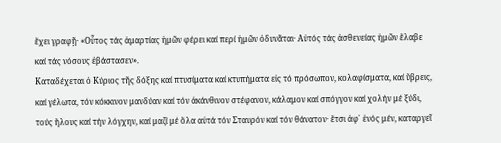ἔχει γραφῇ· «Οὗτος τάς ἁμαρτίας ἡμῶν φέρει καί περί ἡμῶν ὀδυνᾶται· Αὐτός τάς ἀσθενείας ἡμῶν ἔλαβε καί τάς νόσους ἐβάστασεν».
Καταδέχεται ὁ Κύριος τῆς δόξης καί πτυσίματα καί κτυπήματα εἰς τό πρόσωπον, κολαφίσματα, καί ὕβρεις, καί γέλωτα, τόν κόκκινον μανδύαν καί τόν ἀκάνθινον στέφανον, κάλαμον καί σπόγγον καί χολήν μέ ξύδι, τούς ἥλους καί τήν λόγχην, καί μαζί μέ ὅλα αὐτά τόν Σταυρόν καί τόν θάνατον· ἔτσι ἀφ᾿ ἑνός μέν, καταργεῖ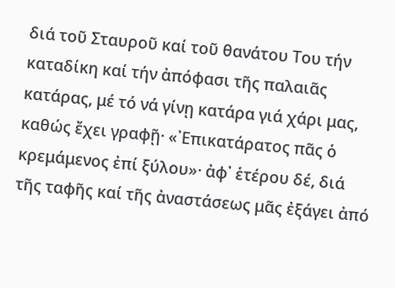διά τοῦ Σταυροῦ καί τοῦ θανάτου Του τήν καταδίκη καί τήν ἀπόφασι τῆς παλαιᾶς κατάρας, μέ τό νά γίνῃ κατάρα γιά χάρι μας, καθώς ἔχει γραφῇ· «᾿Επικατάρατος πᾶς ὁ κρεμάμενος ἐπί ξύλου»· ἀφ᾿ ἑτέρου δέ, διά τῆς ταφῆς καί τῆς ἀναστάσεως μᾶς ἐξάγει ἀπό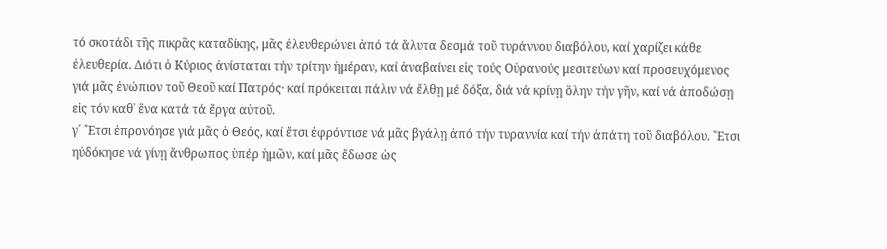τό σκοτάδι τῆς πικρᾶς καταδίκης, μᾶς ἐλευθερώνει ἀπό τά ἄλυτα δεσμά τοῦ τυράννου διαβόλου, καί χαρίζει κάθε ἐλευθερία. Διότι ὁ Κύριος ἀνίσταται τήν τρίτην ἡμέραν, καί ἀναβαίνει εἰς τούς Οὐρανούς μεσιτεύων καί προσευχόμενος γιά μᾶς ἐνώπιον τοῦ Θεοῦ καί Πατρός· καί πρόκειται πάλιν νά ἔλθῃ μέ δόξα, διά νά κρίνῃ ὅλην τήν γῆν, καί νά ἀποδώσῃ εἰς τόν καθ᾿ ἕνα κατά τά ἔργα αὐτοῦ.
γ´ ῎Ετσι ἐπρονόησε γιά μᾶς ὁ Θεός, καί ἔτσι ἐφρόντισε νά μᾶς βγάλῃ ἀπό τήν τυραννία καί τήν ἀπάτη τοῦ διαβόλου. ῎Ετσι ηὐδόκησε νά γίνῃ ἄνθρωπος ὑπέρ ἡμῶν, καί μᾶς ἔδωσε ὡς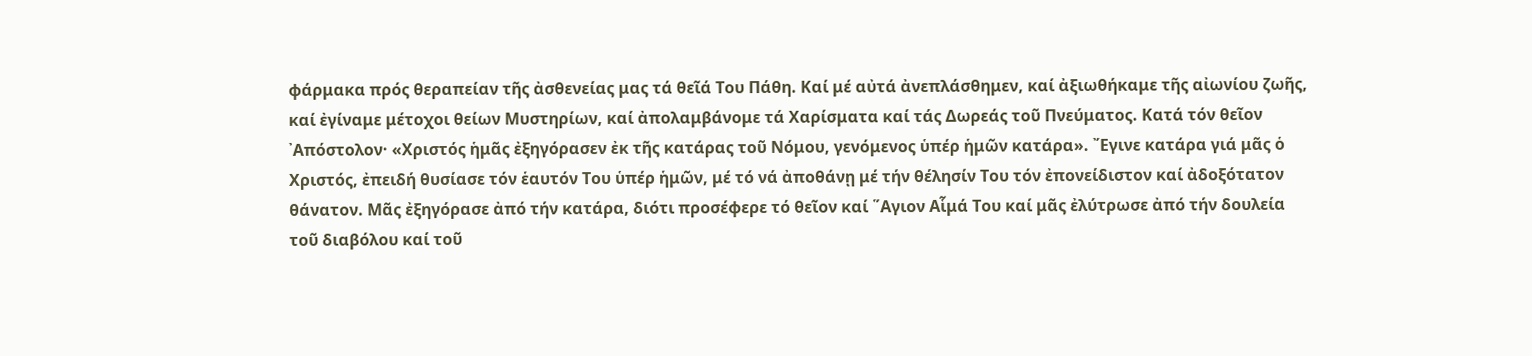φάρμακα πρός θεραπείαν τῆς ἀσθενείας μας τά θεῖά Του Πάθη. Καί μέ αὐτά ἀνεπλάσθημεν, καί ἀξιωθήκαμε τῆς αἰωνίου ζωῆς, καί ἐγίναμε μέτοχοι θείων Μυστηρίων, καί ἀπολαμβάνομε τά Χαρίσματα καί τάς Δωρεάς τοῦ Πνεύματος. Κατά τόν θεῖον ᾿Απόστολον· «Χριστός ἡμᾶς ἐξηγόρασεν ἐκ τῆς κατάρας τοῦ Νόμου, γενόμενος ὑπέρ ἡμῶν κατάρα». ῎Εγινε κατάρα γιά μᾶς ὁ Χριστός, ἐπειδή θυσίασε τόν ἑαυτόν Του ὑπέρ ἡμῶν, μέ τό νά ἀποθάνῃ μέ τήν θέλησίν Του τόν ἐπονείδιστον καί ἀδοξότατον θάνατον. Μᾶς ἐξηγόρασε ἀπό τήν κατάρα, διότι προσέφερε τό θεῖον καί ῞Αγιον Αἷμά Του καί μᾶς ἐλύτρωσε ἀπό τήν δουλεία τοῦ διαβόλου καί τοῦ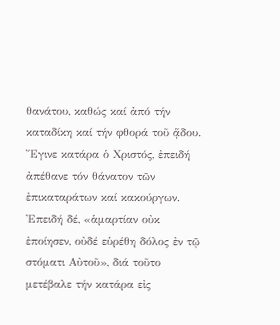θανάτου, καθώς καί ἀπό τήν καταδίκη καί τήν φθορά τοῦ ᾅδου. ῎Εγινε κατάρα ὁ Χριστός, ἐπειδή ἀπέθανε τόν θάνατον τῶν ἐπικαταράτων καί κακούργων. ᾿Επειδή δέ, «ἁμαρτίαν οὐκ ἐποίησεν, οὐδέ εὑρέθη δόλος ἐν τῷ στόματι Αὐτοῦ», διά τοῦτο μετέβαλε τήν κατάρα εἰς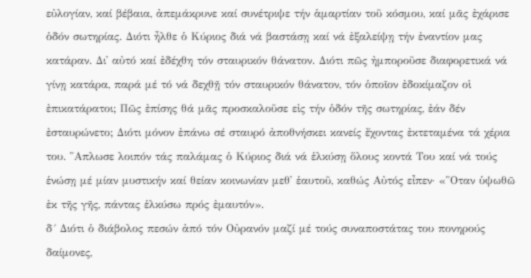εὐλογίαν, καί βέβαια, ἀπεμάκρυνε καί συνέτριψε τήν ἁμαρτίαν τοῦ κόσμου, καί μᾶς ἐχάρισε ὁδόν σωτηρίας. Διότι ἦλθε ὁ Κύριος διά νά βαστάσῃ καί νά ἐξαλείψῃ τήν ἐναντίον μας κατάραν. Δι᾿ αὐτό καί ἐδέχθη τόν σταυρικόν θάνατον. Διότι πῶς ἠμποροῦσε διαφορετικά νά γίνῃ κατάρα, παρά μέ τό νά δεχθῇ τόν σταυρικόν θάνατον, τόν ὁποῖον ἐδοκίμαζον οἱ ἐπικατάρατοι; Πῶς ἐπίσης θά μᾶς προσκαλοῦσε εἰς τήν ὁδόν τῆς σωτηρίας, ἐάν δέν ἐσταυρώνετο; Διότι μόνον ἐπάνω σέ σταυρό ἀποθνήσκει κανείς ἔχοντας ἐκτεταμένα τά χέρια του. ῞Απλωσε λοιπόν τάς παλάμας ὁ Κύριος διά νά ἑλκύσῃ ὅλους κοντά Του καί νά τούς ἑνώσῃ μέ μίαν μυστικήν καί θείαν κοινωνίαν μεθ᾿ ἑαυτοῦ, καθώς Αὐτός εἶπεν· «῞Οταν ὑψωθῶ ἐκ τῆς γῆς, πάντας ἑλκύσω πρός ἐμαυτόν».
δ´ Διότι ὁ διάβολος πεσών ἀπό τόν Οὐρανόν μαζί μέ τούς συναποστάτας του πονηρούς δαίμονες,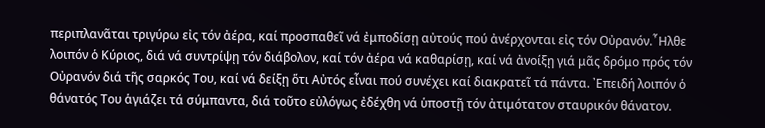περιπλανᾶται τριγύρω εἰς τόν ἀέρα, καί προσπαθεῖ νά ἐμποδίσῃ αὐτούς πού ἀνέρχονται εἰς τόν Οὐρανόν.῏Ηλθε λοιπόν ὁ Κύριος, διά νά συντρίψῃ τόν διάβολον, καί τόν ἀέρα νά καθαρίσῃ, καί νά ἀνοίξῃ γιά μᾶς δρόμο πρός τόν Οὐρανόν διά τῆς σαρκός Του, καί νά δείξῃ ὅτι Αὐτός εἶναι πού συνέχει καί διακρατεῖ τά πάντα. ᾿Επειδή λοιπόν ὁ θάνατός Του ἁγιάζει τά σύμπαντα, διά τοῦτο εὐλόγως ἐδέχθη νά ὑποστῇ τόν ἀτιμότατον σταυρικόν θάνατον.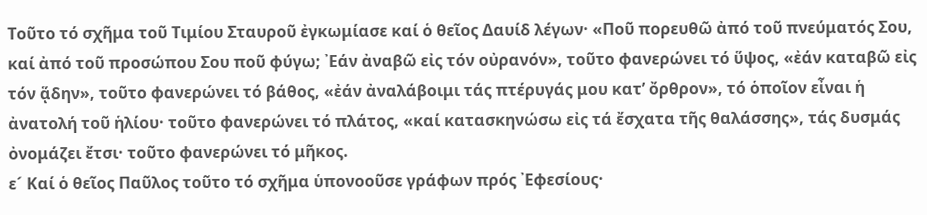Τοῦτο τό σχῆμα τοῦ Τιμίου Σταυροῦ ἐγκωμίασε καί ὁ θεῖος Δαυίδ λέγων· «Ποῦ πορευθῶ ἀπό τοῦ πνεύματός Σου, καί ἀπό τοῦ προσώπου Σου ποῦ φύγω; ᾿Εάν ἀναβῶ εἰς τόν οὐρανόν», τοῦτο φανερώνει τό ὕψος, «ἐάν καταβῶ εἰς τόν ᾅδην», τοῦτο φανερώνει τό βάθος, «ἐάν ἀναλάβοιμι τάς πτέρυγάς μου κατ’ ὄρθρον», τό ὁποῖον εἶναι ἡ ἀνατολή τοῦ ἡλίου· τοῦτο φανερώνει τό πλάτος, «καί κατασκηνώσω εἰς τά ἔσχατα τῆς θαλάσσης», τάς δυσμάς ὀνομάζει ἔτσι· τοῦτο φανερώνει τό μῆκος.
ε´ Καί ὁ θεῖος Παῦλος τοῦτο τό σχῆμα ὑπονοοῦσε γράφων πρός ᾿Εφεσίους·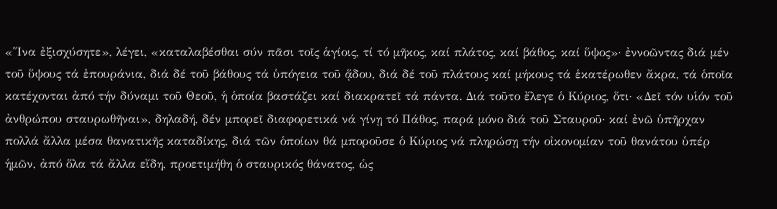«῞Ινα ἐξισχύσητε», λέγει, «καταλαβέσθαι σύν πᾶσι τοῖς ἁγίοις, τί τό μῆκος, καί πλάτος, καί βάθος, καί ὕψος»· ἐννοῶντας διά μέν τοῦ ὕψους τά ἐπουράνια, διά δέ τοῦ βάθους τά ὑπόγεια τοῦ ᾅδου, διά δέ τοῦ πλάτους καί μήκους τά ἑκατέρωθεν ἄκρα, τά ὁποῖα κατέχονται ἀπό τήν δύναμι τοῦ Θεοῦ, ἡ ὁποία βαστάζει καί διακρατεῖ τά πάντα. Διά τοῦτο ἔλεγε ὁ Κύριος, ὅτι· «Δεῖ τόν υἱόν τοῦ ἀνθρώπου σταυρωθῆναι», δηλαδή, δέν μπορεῖ διαφορετικά νά γίνῃ τό Πάθος, παρά μόνο διά τοῦ Σταυροῦ· καί ἐνῶ ὑπῆρχαν πολλά ἄλλα μέσα θανατικῆς καταδίκης, διά τῶν ὁποίων θά μποροῦσε ὁ Κύριος νά πληρώσῃ τήν οἰκονομίαν τοῦ θανάτου ὑπέρ ἡμῶν, ἀπό ὅλα τά ἄλλα εἴδη, προετιμήθη ὁ σταυρικός θάνατος, ὡς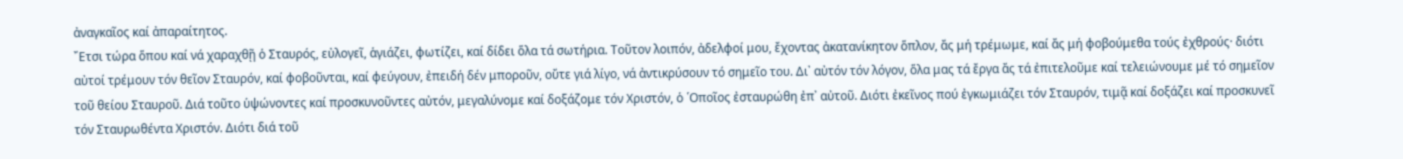ἀναγκαῖος καί ἀπαραίτητος.
῎Ετσι τώρα ὅπου καί νά χαραχθῇ ὁ Σταυρός, εὐλογεῖ, ἁγιάζει, φωτίζει, καί δίδει ὅλα τά σωτήρια. Τοῦτον λοιπόν, ἀδελφοί μου, ἔχοντας ἀκατανίκητον ὅπλον, ἄς μή τρέμωμε, καί ἄς μή φοβούμεθα τούς ἐχθρούς· διότι αὐτοί τρέμουν τόν θεῖον Σταυρόν, καί φοβοῦνται, καί φεύγουν, ἐπειδή δέν μποροῦν, οὔτε γιά λίγο, νά ἀντικρύσουν τό σημεῖο του. Δι᾿ αὐτόν τόν λόγον, ὅλα μας τά ἔργα ἄς τά ἐπιτελοῦμε καί τελειώνουμε μέ τό σημεῖον τοῦ θείου Σταυροῦ. Διά τοῦτο ὑψώνοντες καί προσκυνοῦντες αὐτόν, μεγαλύνομε καί δοξάζομε τόν Χριστόν, ὁ ῾Οποῖος ἐσταυρώθη ἐπ᾿ αὐτοῦ. Διότι ἐκεῖνος πού ἐγκωμιάζει τόν Σταυρόν, τιμᾷ καί δοξάζει καί προσκυνεῖ τόν Σταυρωθέντα Χριστόν. Διότι διά τοῦ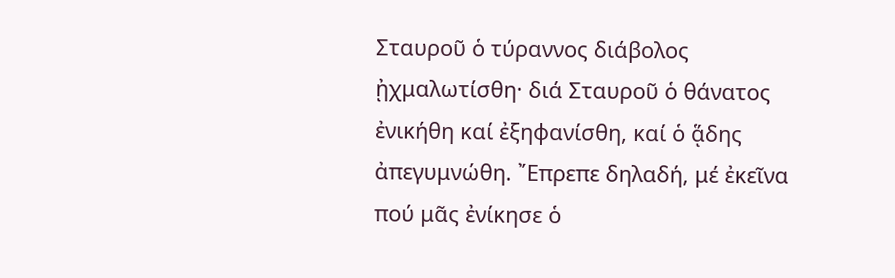Σταυροῦ ὁ τύραννος διάβολος ᾐχμαλωτίσθη· διά Σταυροῦ ὁ θάνατος ἐνικήθη καί ἐξηφανίσθη, καί ὁ ᾅδης ἀπεγυμνώθη. ῎Επρεπε δηλαδή, μέ ἐκεῖνα πού μᾶς ἐνίκησε ὁ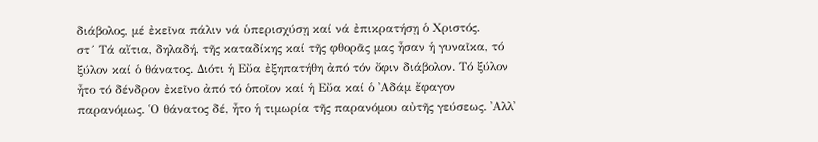διάβολος, μέ ἐκεῖνα πάλιν νά ὑπερισχύσῃ καί νά ἐπικρατήσῃ ὁ Χριστός.
στ´ Τά αἴτια, δηλαδή, τῆς καταδίκης καί τῆς φθορᾶς μας ἦσαν ἡ γυναῖκα, τό ξύλον καί ὁ θάνατος. Διότι ἡ Εὔα ἐξηπατήθη ἀπό τόν ὄφιν διάβολον. Τό ξύλον ἦτο τό δένδρον ἐκεῖνο ἀπό τό ὁποῖον καί ἡ Εὔα καί ὁ ᾿Αδάμ ἔφαγον παρανόμως. ῾Ο θάνατος δέ, ἦτο ἡ τιμωρία τῆς παρανόμου αὐτῆς γεύσεως. ᾿Αλλ᾿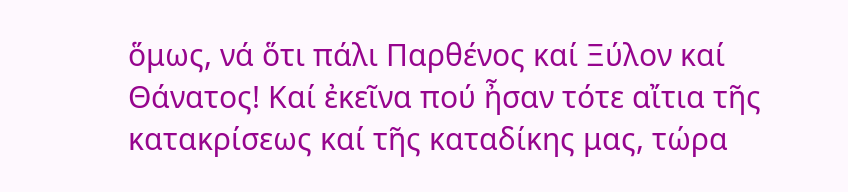ὅμως, νά ὅτι πάλι Παρθένος καί Ξύλον καί Θάνατος! Καί ἐκεῖνα πού ἦσαν τότε αἴτια τῆς κατακρίσεως καί τῆς καταδίκης μας, τώρα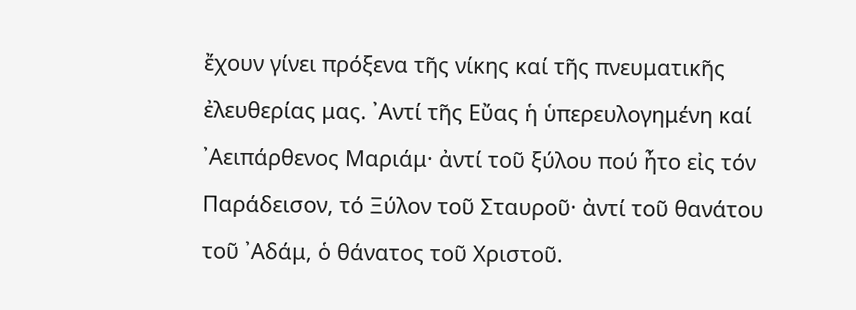ἔχουν γίνει πρόξενα τῆς νίκης καί τῆς πνευματικῆς ἐλευθερίας μας. ᾿Αντί τῆς Εὔας ἡ ὑπερευλογημένη καί ᾿Αειπάρθενος Μαριάμ· ἀντί τοῦ ξύλου πού ἦτο εἰς τόν Παράδεισον, τό Ξύλον τοῦ Σταυροῦ· ἀντί τοῦ θανάτου τοῦ ᾿Αδάμ, ὁ θάνατος τοῦ Χριστοῦ.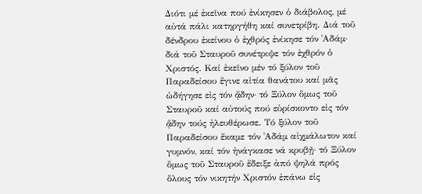Διότι μέ ἐκεῖνα πού ἐνίκησεν ὁ διάβολος, μέ αὐτά πάλι κατηργήθη καί συνετρίβη. Διά τοῦ δένδρου ἐκείνου ὁ ἐχθρός ἐνίκησε τόν ᾿Αδάμ· διά τοῦ Σταυροῦ συνέτριψε τόν ἐχθρόν ὁ Χριστός. Καί ἐκεῖνο μέν τό ξύλον τοῦ Παραδείσου ἔγινε αἰτία θανάτου καί μᾶς ὡδήγησε εἰς τόν ᾅδην· τό Ξύλον ὅμως τοῦ Σταυροῦ καί αὐτούς πού εὑρίσκοντο εἰς τόν ᾅδην τούς ἠλευθέρωσε. Τό ξύλον τοῦ Παραδείσου ἔκαμε τόν ᾿Αδάμ αἰχμάλωτον καί γυμνόν, καί τόν ἠνάγκασε νά κρυβῇ· τό Ξύλον ὅμως τοῦ Σταυροῦ ἔδειξε ἀπό ψηλά πρός ὅλους τόν νικητήν Χριστόν ἐπάνω εἰς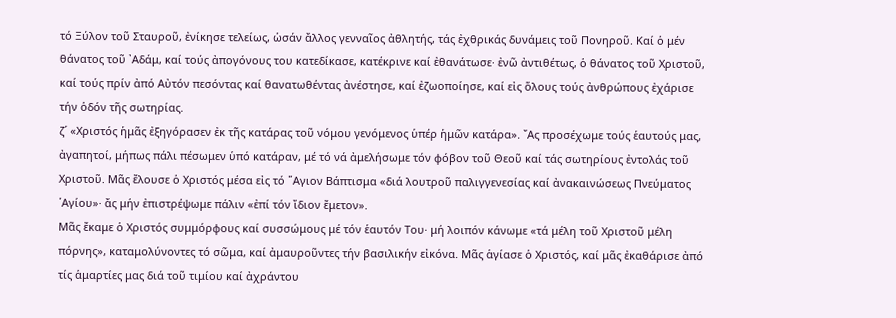τό Ξύλον τοῦ Σταυροῦ, ἐνίκησε τελείως, ὡσάν ἄλλος γενναῖος ἀθλητής, τάς ἐχθρικάς δυνάμεις τοῦ Πονηροῦ. Καί ὁ μέν θάνατος τοῦ ᾿Αδάμ, καί τούς ἀπογόνους του κατεδίκασε, κατέκρινε καί ἐθανάτωσε· ἐνῶ ἀντιθέτως, ὁ θάνατος τοῦ Χριστοῦ, καί τούς πρίν ἀπό Αὐτόν πεσόντας καί θανατωθέντας ἀνέστησε, καί ἐζωοποίησε, καί εἰς ὅλους τούς ἀνθρώπους ἐχάρισε τήν ὁδόν τῆς σωτηρίας.
ζ´ «Χριστός ἡμᾶς ἐξηγόρασεν ἐκ τῆς κατάρας τοῦ νόμου γενόμενος ὑπέρ ἡμῶν κατάρα». ῎Ας προσέχωμε τούς ἑαυτούς μας, ἀγαπητοί, μήπως πάλι πέσωμεν ὑπό κατάραν, μέ τό νά ἀμελήσωμε τόν φόβον τοῦ Θεοῦ καί τάς σωτηρίους ἐντολάς τοῦ Χριστοῦ. Μᾶς ἔλουσε ὁ Χριστός μέσα εἰς τό ῞Αγιον Βάπτισμα «διά λουτροῦ παλιγγενεσίας καί ἀνακαινώσεως Πνεύματος ῾Αγίου»· ἄς μήν ἐπιστρέψωμε πάλιν «ἐπί τόν ἴδιον ἔμετον».
Μᾶς ἔκαμε ὁ Χριστός συμμόρφους καί συσσώμους μέ τόν ἑαυτόν Του· μή λοιπόν κάνωμε «τά μέλη τοῦ Χριστοῦ μέλη πόρνης», καταμολύνοντες τό σῶμα, καί ἀμαυροῦντες τήν βασιλικήν εἰκόνα. Μᾶς ἁγίασε ὁ Χριστός, καί μᾶς ἐκαθάρισε ἀπό τίς ἁμαρτίες μας διά τοῦ τιμίου καί ἀχράντου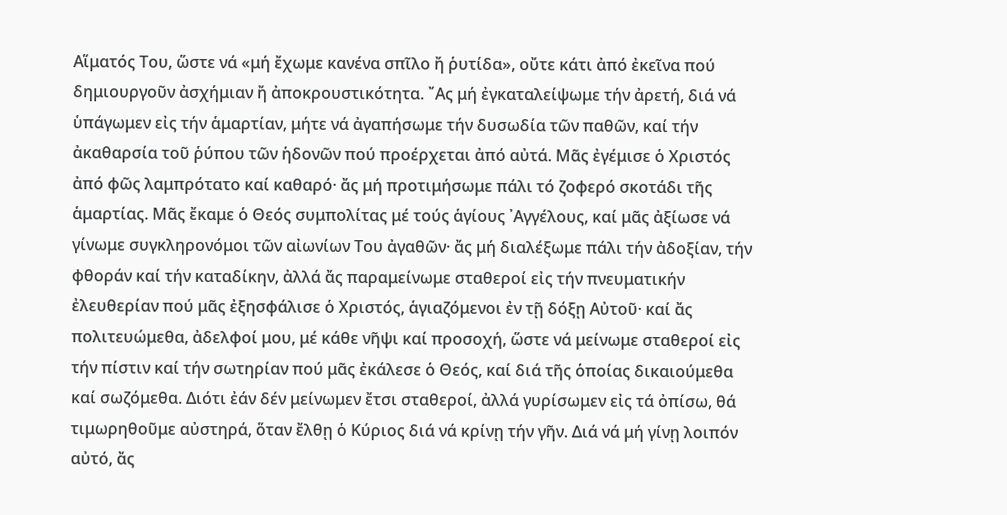Αἵματός Του, ὥστε νά «μή ἔχωμε κανένα σπῖλο ἤ ῥυτίδα», οὔτε κάτι ἀπό ἐκεῖνα πού δημιουργοῦν ἀσχήμιαν ἤ ἀποκρουστικότητα. ῎Ας μή ἐγκαταλείψωμε τήν ἀρετή, διά νά ὑπάγωμεν εἰς τήν ἁμαρτίαν, μήτε νά ἀγαπήσωμε τήν δυσωδία τῶν παθῶν, καί τήν ἀκαθαρσία τοῦ ῥύπου τῶν ἡδονῶν πού προέρχεται ἀπό αὐτά. Μᾶς ἐγέμισε ὁ Χριστός ἀπό φῶς λαμπρότατο καί καθαρό· ἄς μή προτιμήσωμε πάλι τό ζοφερό σκοτάδι τῆς ἁμαρτίας. Μᾶς ἔκαμε ὁ Θεός συμπολίτας μέ τούς ἁγίους ᾿Αγγέλους, καί μᾶς ἀξίωσε νά γίνωμε συγκληρονόμοι τῶν αἰωνίων Του ἀγαθῶν· ἄς μή διαλέξωμε πάλι τήν ἀδοξίαν, τήν φθοράν καί τήν καταδίκην, ἀλλά ἄς παραμείνωμε σταθεροί εἰς τήν πνευματικήν ἐλευθερίαν πού μᾶς ἐξησφάλισε ὁ Χριστός, ἁγιαζόμενοι ἐν τῇ δόξῃ Αὐτοῦ· καί ἄς πολιτευώμεθα, ἀδελφοί μου, μέ κάθε νῆψι καί προσοχή, ὥστε νά μείνωμε σταθεροί εἰς τήν πίστιν καί τήν σωτηρίαν πού μᾶς ἐκάλεσε ὁ Θεός, καί διά τῆς ὁποίας δικαιούμεθα καί σωζόμεθα. Διότι ἐάν δέν μείνωμεν ἔτσι σταθεροί, ἀλλά γυρίσωμεν εἰς τά ὀπίσω, θά τιμωρηθοῦμε αὐστηρά, ὅταν ἔλθῃ ὁ Κύριος διά νά κρίνῃ τήν γῆν. Διά νά μή γίνῃ λοιπόν αὐτό, ἄς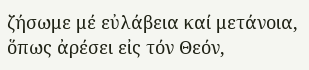ζήσωμε μέ εὐλάβεια καί μετάνοια, ὅπως ἀρέσει εἰς τόν Θεόν,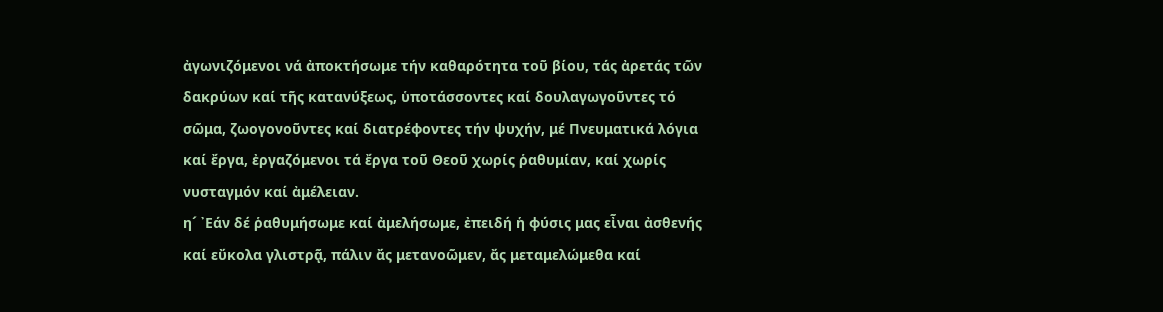ἀγωνιζόμενοι νά ἀποκτήσωμε τήν καθαρότητα τοῦ βίου, τάς ἀρετάς τῶν δακρύων καί τῆς κατανύξεως, ὑποτάσσοντες καί δουλαγωγοῦντες τό σῶμα, ζωογονοῦντες καί διατρέφοντες τήν ψυχήν, μέ Πνευματικά λόγια καί ἔργα, ἐργαζόμενοι τά ἔργα τοῦ Θεοῦ χωρίς ῥαθυμίαν, καί χωρίς νυσταγμόν καί ἀμέλειαν.
η´ ᾿Εάν δέ ῥαθυμήσωμε καί ἀμελήσωμε, ἐπειδή ἡ φύσις μας εἶναι ἀσθενής καί εὔκολα γλιστρᾷ, πάλιν ἄς μετανοῶμεν, ἄς μεταμελώμεθα καί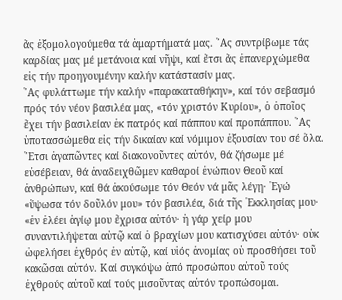ἄς ἐξομολογούμεθα τά ἁμαρτήματά μας. ῎Ας συντρίβωμε τάς καρδίας μας μέ μετάνοια καί νῆψι, καί ἔτσι ἄς ἐπανερχώμεθα εἰς τήν προηγουμένην καλήν κατάστασίν μας.
῎Ας φυλάττωμε τήν καλήν «παρακαταθήκην», καί τόν σεβασμό πρός τόν νέον βασιλέα μας, «τόν χριστόν Κυρίου», ὁ ὁποῖος ἔχει τήν βασιλείαν ἐκ πατρός καί πάππου καί προπάππου. ῎Ας ὑποτασσώμεθα εἰς τήν δικαίαν καί νόμιμον ἐξουσίαν του σέ ὅλα. ῎Ετσι ἀγαπῶντες καί διακονοῦντες αὐτόν, θά ζήσωμε μέ εὐσέβειαν, θά ἀναδειχθῶμεν καθαροί ἐνώπιον Θεοῦ καί ἀνθρώπων, καί θά ἀκούσωμε τόν Θεόν νά μᾶς λέγῃ· ᾿Εγώ «ὕψωσα τόν δοῦλόν μου» τόν βασιλέα, διά τῆς ᾿Εκκλησίας μου· «ἐν ἐλέει ἁγίῳ μου ἔχρισα αὐτόν· ἡ γάρ χείρ μου συναντιλήψεται αὐτῷ καί ὁ βραχίων μου κατισχύσει αὐτόν· οὐκ ὠφελήσει ἐχθρός ἐν αὐτῷ, καί υἱός ἀνομίας οὐ προσθήσει τοῦ κακῶσαι αὐτόν. Καί συγκόψω ἀπό προσώπου αὐτοῦ τούς ἐχθρούς αὐτοῦ καί τούς μισοῦντας αὐτόν τροπώσομαι.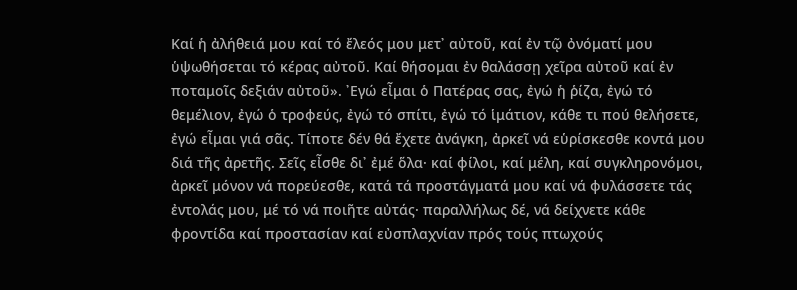Καί ἡ ἀλήθειά μου καί τό ἔλεός μου μετ᾿ αὐτοῦ, καί ἐν τῷ ὀνόματί μου ὑψωθήσεται τό κέρας αὐτοῦ. Καί θήσομαι ἐν θαλάσσῃ χεῖρα αὐτοῦ καί ἐν ποταμοῖς δεξιάν αὐτοῦ». ᾿Εγώ εἶμαι ὁ Πατέρας σας, ἐγώ ἡ ῥίζα, ἐγώ τό θεμέλιον, ἐγώ ὁ τροφεύς, ἐγώ τό σπίτι, ἐγώ τό ἱμάτιον, κάθε τι πού θελήσετε, ἐγώ εἶμαι γιά σᾶς. Τίποτε δέν θά ἔχετε ἀνάγκη, ἀρκεῖ νά εὑρίσκεσθε κοντά μου διά τῆς ἀρετῆς. Σεῖς εἶσθε δι᾿ ἐμέ ὅλα· καί φίλοι, καί μέλη, καί συγκληρονόμοι, ἀρκεῖ μόνον νά πορεύεσθε, κατά τά προστάγματά μου καί νά φυλάσσετε τάς ἐντολάς μου, μέ τό νά ποιῆτε αὐτάς· παραλλήλως δέ, νά δείχνετε κάθε φροντίδα καί προστασίαν καί εὐσπλαχνίαν πρός τούς πτωχούς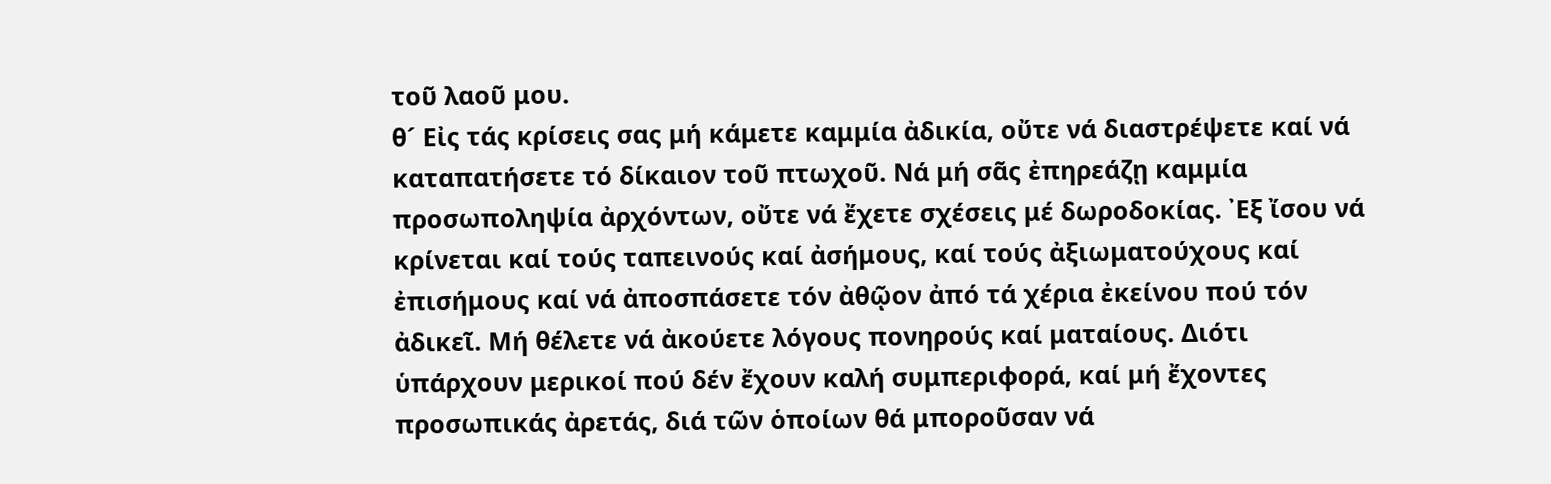τοῦ λαοῦ μου.
θ´ Εἰς τάς κρίσεις σας μή κάμετε καμμία ἀδικία, οὔτε νά διαστρέψετε καί νά καταπατήσετε τό δίκαιον τοῦ πτωχοῦ. Νά μή σᾶς ἐπηρεάζῃ καμμία προσωποληψία ἀρχόντων, οὔτε νά ἔχετε σχέσεις μέ δωροδοκίας. ᾿Εξ ἴσου νά κρίνεται καί τούς ταπεινούς καί ἀσήμους, καί τούς ἀξιωματούχους καί ἐπισήμους καί νά ἀποσπάσετε τόν ἀθῷον ἀπό τά χέρια ἐκείνου πού τόν ἀδικεῖ. Μή θέλετε νά ἀκούετε λόγους πονηρούς καί ματαίους. Διότι ὑπάρχουν μερικοί πού δέν ἔχουν καλή συμπεριφορά, καί μή ἔχοντες προσωπικάς ἀρετάς, διά τῶν ὁποίων θά μποροῦσαν νά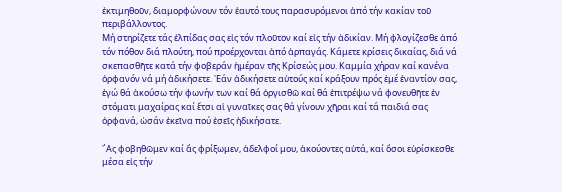ἐκτιμηθοῦν, διαμορφώνουν τόν ἑαυτό τους παρασυρόμενοι ἀπό τήν κακίαν τοῦ περιβάλλοντος.
Μή στηρίζετε τάς ἐλπίδας σας εἰς τόν πλοῦτον καί εἰς τήν ἀδικίαν. Μή φλογίζεσθε ἀπό τόν πόθον διά πλούτη, πού προέρχονται ἀπό ἁρπαγάς. Κάμετε κρίσεις δικαίας, διά νά σκεπασθῆτε κατά τήν φοβεράν ἡμέραν τῆς Κρίσεώς μου. Καμμία χήραν καί κανένα ὀρφανόν νά μή ἀδικήσετε. ᾿Εάν ἀδικήσετε αὐτούς καί κράξουν πρός ἐμέ ἐναντίον σας, ἐγώ θά ἀκούσω τήν φωνήν των καί θά ὀργισθῶ καί θά ἐπιτρέψω νά φονευθῆτε ἐν στόματι μαχαίρας καί ἔτσι αἱ γυναῖκες σας θά γίνουν χῆραι καί τά παιδιά σας ὀρφανά, ὡσάν ἐκεῖνα πού ἐσεῖς ἠδικήσατε.

῎Ας φοβηθῶμεν καί ἄς φρίξωμεν, ἀδελφοί μου, ἀκούοντες αὐτά, καί ὅσοι εὑρίσκεσθε μέσα εἰς τήν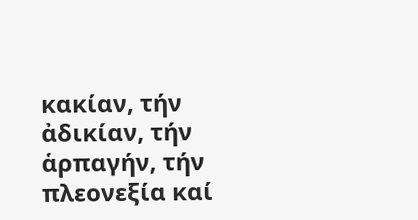κακίαν, τήν ἀδικίαν, τήν ἁρπαγήν, τήν πλεονεξία καί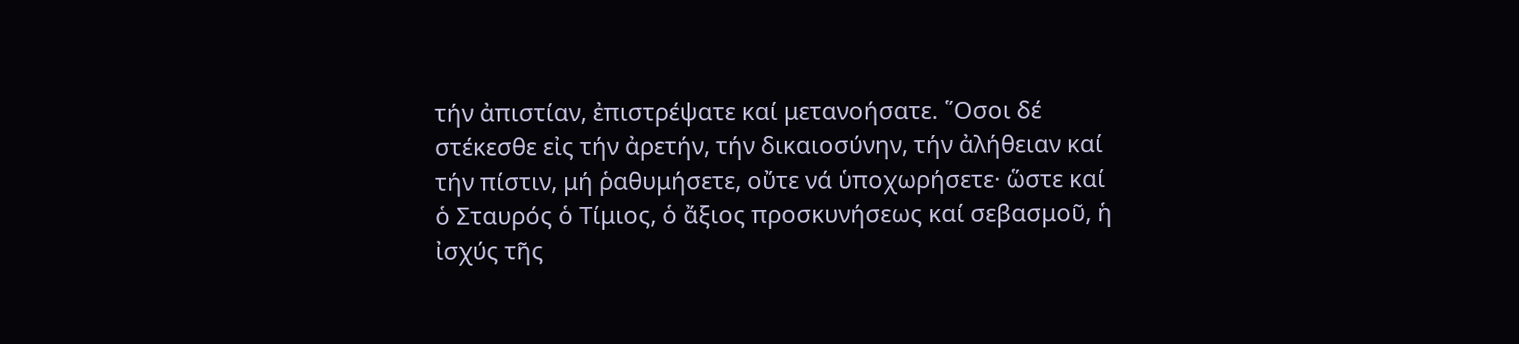τήν ἀπιστίαν, ἐπιστρέψατε καί μετανοήσατε. ῞Οσοι δέ στέκεσθε εἰς τήν ἀρετήν, τήν δικαιοσύνην, τήν ἀλήθειαν καί τήν πίστιν, μή ῥαθυμήσετε, οὔτε νά ὑποχωρήσετε· ὥστε καί ὁ Σταυρός ὁ Τίμιος, ὁ ἄξιος προσκυνήσεως καί σεβασμοῦ, ἡ ἰσχύς τῆς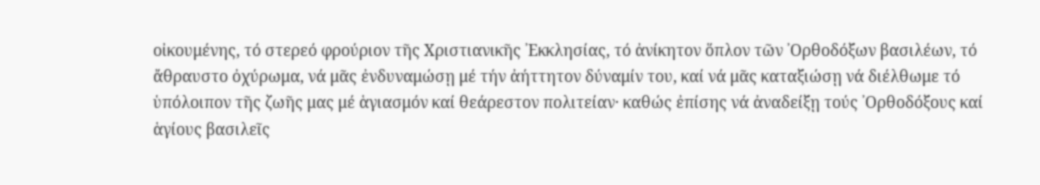οἰκουμένης, τό στερεό φρούριον τῆς Χριστιανικῆς ᾿Εκκλησίας, τό ἀνίκητον ὅπλον τῶν ᾿Ορθοδόξων βασιλέων, τό ἄθραυστο ὀχύρωμα, νά μᾶς ἐνδυναμώσῃ μέ τήν ἀήττητον δύναμίν του, καί νά μᾶς καταξιώσῃ νά διέλθωμε τό ὑπόλοιπον τῆς ζωῆς μας μέ ἁγιασμόν καί θεάρεστον πολιτείαν· καθώς ἐπίσης νά ἀναδείξῃ τούς ᾿Ορθοδόξους καί ἁγίους βασιλεῖς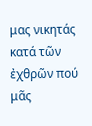μας νικητάς κατά τῶν ἐχθρῶν πού μᾶς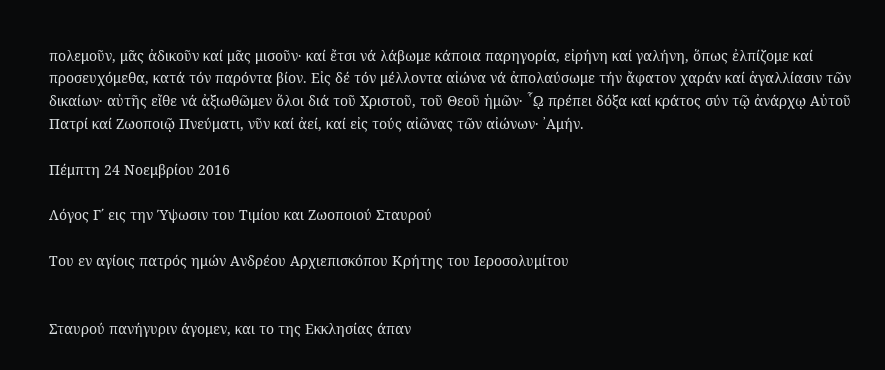πολεμοῦν, μᾶς ἀδικοῦν καί μᾶς μισοῦν· καί ἔτσι νά λάβωμε κάποια παρηγορία, εἰρήνη καί γαλήνη, ὅπως ἐλπίζομε καί προσευχόμεθα, κατά τόν παρόντα βίον. Εἰς δέ τόν μέλλοντα αἰώνα νά ἀπολαύσωμε τήν ἄφατον χαράν καί ἀγαλλίασιν τῶν δικαίων· αὐτῆς εἴθε νά ἀξιωθῶμεν ὅλοι διά τοῦ Χριστοῦ, τοῦ Θεοῦ ἡμῶν· ῟ῼ πρέπει δόξα καί κράτος σύν τῷ ἀνάρχῳ Αὐτοῦ Πατρί καί Ζωοποιῷ Πνεύματι, νῦν καί ἀεί, καί εἰς τούς αἰῶνας τῶν αἰώνων· ᾿Αμήν.

Πέμπτη 24 Νοεμβρίου 2016

Λόγος Γ΄ εις την Ύψωσιν του Τιμίου και Ζωοποιού Σταυρού

Του εν αγίοις πατρός ημών Ανδρέου Αρχιεπισκόπου Κρήτης του Ιεροσολυμίτου


Σταυρού πανήγυριν άγομεν, και το της Εκκλησίας άπαν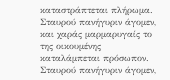καταστράπτεται πλήρωμα. Σταυρού πανήγυριν άγομεν, και χαράς μαρμαρυγαίς το της οικουμένης καταλάμπεται πρόσωπον. Σταυρού πανήγυριν άγομεν,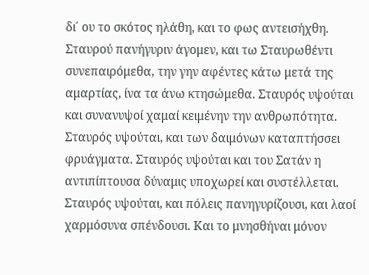δι΄ ου το σκότος ηλάθη, και το φως αντεισήχθη. Σταυρού πανήγυριν άγομεν, και τω Σταυρωθέντι συνεπαιρόμεθα, την γην αφέντες κάτω μετά της αμαρτίας, ίνα τα άνω κτησώμεθα. Σταυρός υψούται και συνανυψοί χαμαί κειμένην την ανθρωπότητα. Σταυρός υψούται, και των δαιμόνων καταπτήσσει φρυάγματα. Σταυρός υψούται και του Σατάν η αντιπίπτουσα δύναμις υποχωρεί και συστέλλεται. Σταυρός υψούται, και πόλεις πανηγυρίζουσι, και λαοί χαρμόσυνα σπένδουσι. Και το μνησθήναι μόνον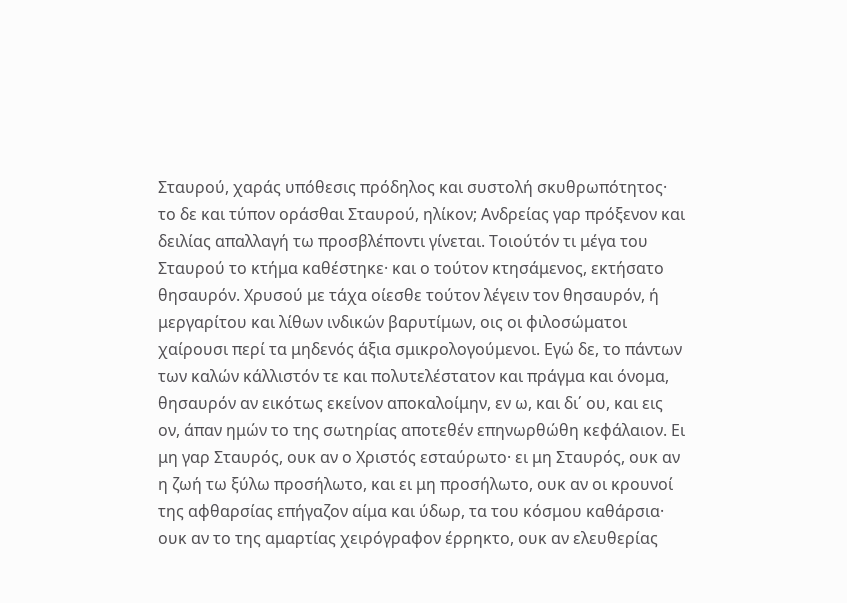Σταυρού, χαράς υπόθεσις πρόδηλος και συστολή σκυθρωπότητος· το δε και τύπον οράσθαι Σταυρού, ηλίκον; Ανδρείας γαρ πρόξενον και δειλίας απαλλαγή τω προσβλέποντι γίνεται. Τοιούτόν τι μέγα του Σταυρού το κτήμα καθέστηκε· και ο τούτον κτησάμενος, εκτήσατο θησαυρόν. Χρυσού με τάχα οίεσθε τούτον λέγειν τον θησαυρόν, ή μεργαρίτου και λίθων ινδικών βαρυτίμων, οις οι φιλοσώματοι χαίρουσι περί τα μηδενός άξια σμικρολογούμενοι. Εγώ δε, το πάντων των καλών κάλλιστόν τε και πολυτελέστατον και πράγμα και όνομα, θησαυρόν αν εικότως εκείνον αποκαλοίμην, εν ω, και δι΄ ου, και εις ον, άπαν ημών το της σωτηρίας αποτεθέν επηνωρθώθη κεφάλαιον. Ει μη γαρ Σταυρός, ουκ αν ο Χριστός εσταύρωτο· ει μη Σταυρός, ουκ αν η ζωή τω ξύλω προσήλωτο, και ει μη προσήλωτο, ουκ αν οι κρουνοί της αφθαρσίας επήγαζον αίμα και ύδωρ, τα του κόσμου καθάρσια· ουκ αν το της αμαρτίας χειρόγραφον έρρηκτο, ουκ αν ελευθερίας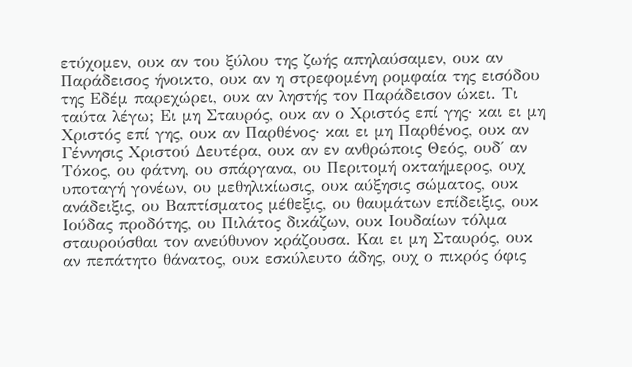ετύχομεν, ουκ αν του ξύλου της ζωής απηλαύσαμεν, ουκ αν Παράδεισος ήνοικτο, ουκ αν η στρεφομένη ρομφαία της εισόδου της Εδέμ παρεχώρει, ουκ αν ληστής τον Παράδεισον ώκει. Τι ταύτα λέγω; Ει μη Σταυρός, ουκ αν ο Χριστός επί γης· και ει μη Χριστός επί γης, ουκ αν Παρθένος· και ει μη Παρθένος, ουκ αν Γέννησις Χριστού Δευτέρα, ουκ αν εν ανθρώποις Θεός, ουδ΄ αν Τόκος, ου φάτνη, ου σπάργανα, ου Περιτομή οκταήμερος, ουχ υποταγή γονέων, ου μεθηλικίωσις, ουκ αύξησις σώματος, ουκ ανάδειξις, ου Βαπτίσματος μέθεξις, ου θαυμάτων επίδειξις, ουκ Ιούδας προδότης, ου Πιλάτος δικάζων, ουκ Ιουδαίων τόλμα σταυρούσθαι τον ανεύθυνον κράζουσα. Και ει μη Σταυρός, ουκ αν πεπάτητο θάνατος, ουκ εσκύλευτο άδης, ουχ ο πικρός όφις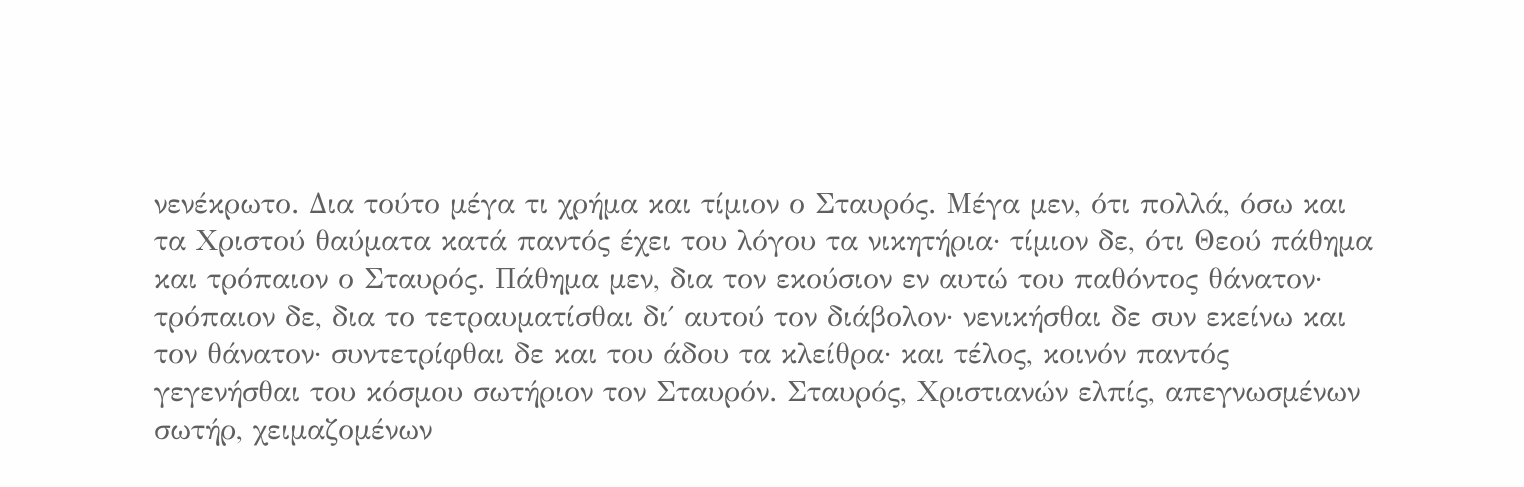νενέκρωτο. Δια τούτο μέγα τι χρήμα και τίμιον ο Σταυρός. Μέγα μεν, ότι πολλά, όσω και τα Χριστού θαύματα κατά παντός έχει του λόγου τα νικητήρια· τίμιον δε, ότι Θεού πάθημα και τρόπαιον ο Σταυρός. Πάθημα μεν, δια τον εκούσιον εν αυτώ του παθόντος θάνατον· τρόπαιον δε, δια το τετραυματίσθαι δι΄ αυτού τον διάβολον· νενικήσθαι δε συν εκείνω και τον θάνατον· συντετρίφθαι δε και του άδου τα κλείθρα· και τέλος, κοινόν παντός γεγενήσθαι του κόσμου σωτήριον τον Σταυρόν. Σταυρός, Χριστιανών ελπίς, απεγνωσμένων σωτήρ, χειμαζομένων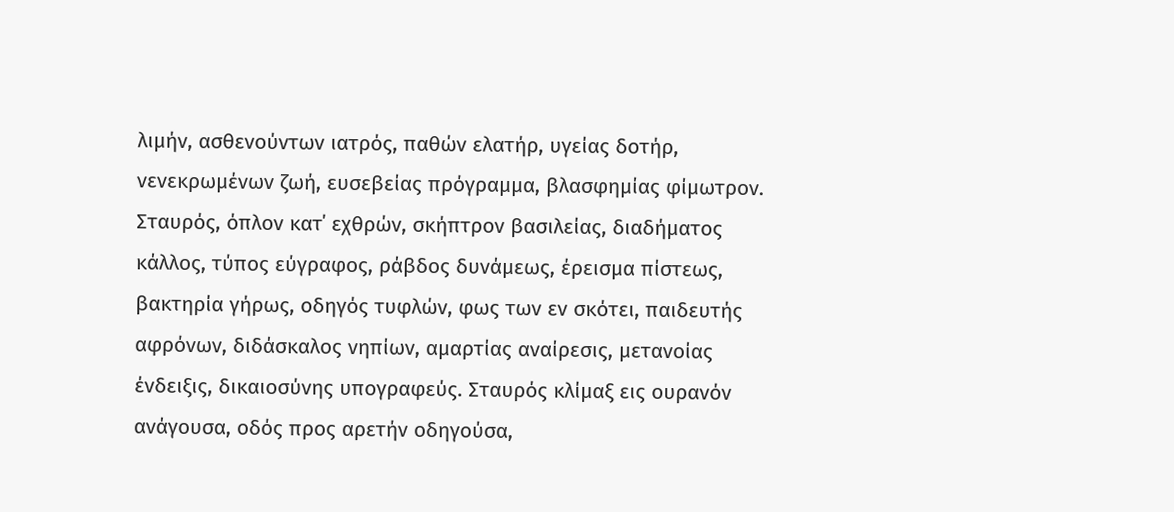λιμήν, ασθενούντων ιατρός, παθών ελατήρ, υγείας δοτήρ, νενεκρωμένων ζωή, ευσεβείας πρόγραμμα, βλασφημίας φίμωτρον. Σταυρός, όπλον κατ΄ εχθρών, σκήπτρον βασιλείας, διαδήματος κάλλος, τύπος εύγραφος, ράβδος δυνάμεως, έρεισμα πίστεως, βακτηρία γήρως, οδηγός τυφλών, φως των εν σκότει, παιδευτής αφρόνων, διδάσκαλος νηπίων, αμαρτίας αναίρεσις, μετανοίας ένδειξις, δικαιοσύνης υπογραφεύς. Σταυρός κλίμαξ εις ουρανόν ανάγουσα, οδός προς αρετήν οδηγούσα,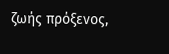ζωής πρόξενος,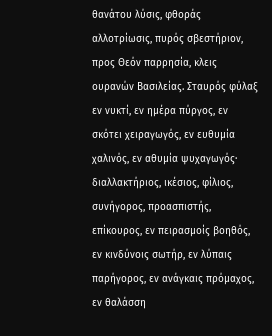θανάτου λύσις, φθοράς αλλοτρίωσις, πυρός σβεστήριον, προς Θεόν παρρησία, κλεις ουρανών Βασιλείας. Σταυρός φύλαξ εν νυκτί, εν ημέρα πύργος, εν σκότει χειραγωγός, εν ευθυμία χαλινός, εν αθυμία ψυχαγωγός· διαλλακτήριος, ικέσιος, φίλιος, συνήγορος, προασπιστής, επίκουρος, εν πειρασμοίς βοηθός, εν κινδύνοις σωτήρ, εν λύπαις παρήγορος, εν ανάγκαις πρόμαχος, εν θαλάσση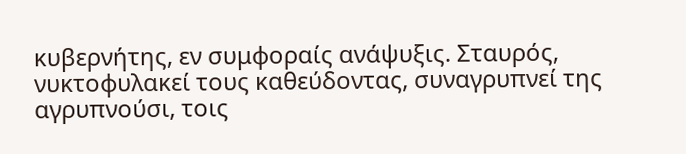κυβερνήτης, εν συμφοραίς ανάψυξις. Σταυρός, νυκτοφυλακεί τους καθεύδοντας, συναγρυπνεί της αγρυπνούσι, τοις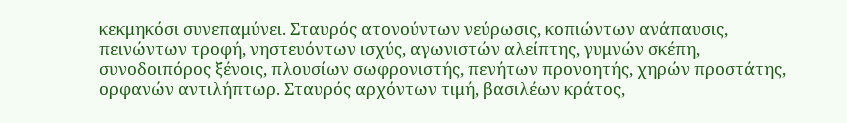κεκμηκόσι συνεπαμύνει. Σταυρός ατονούντων νεύρωσις, κοπιώντων ανάπαυσις, πεινώντων τροφή, νηστευόντων ισχύς, αγωνιστών αλείπτης, γυμνών σκέπη, συνοδοιπόρος ξένοις, πλουσίων σωφρονιστής, πενήτων προνοητής, χηρών προστάτης, ορφανών αντιλήπτωρ. Σταυρός αρχόντων τιμή, βασιλέων κράτος,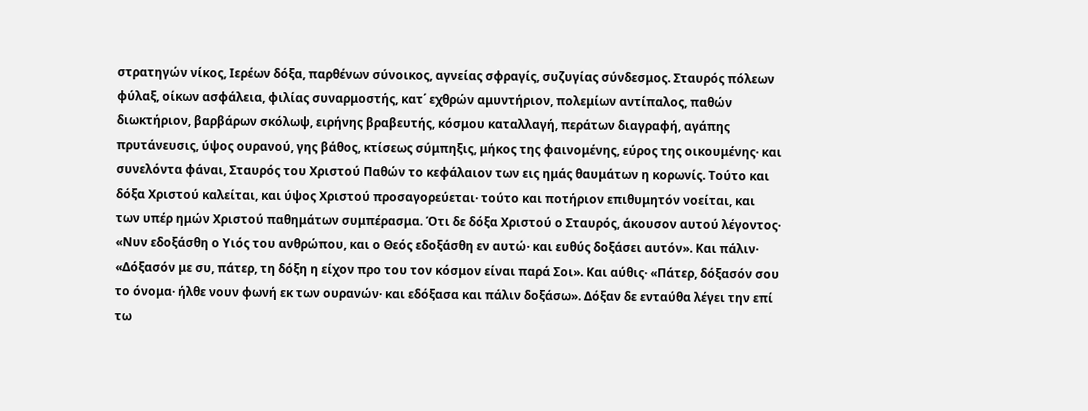στρατηγών νίκος, Ιερέων δόξα, παρθένων σύνοικος, αγνείας σφραγίς, συζυγίας σύνδεσμος. Σταυρός πόλεων φύλαξ, οίκων ασφάλεια, φιλίας συναρμοστής, κατ΄ εχθρών αμυντήριον, πολεμίων αντίπαλος, παθών διωκτήριον, βαρβάρων σκόλωψ, ειρήνης βραβευτής, κόσμου καταλλαγή, περάτων διαγραφή, αγάπης πρυτάνευσις, ύψος ουρανού, γης βάθος, κτίσεως σύμπηξις, μήκος της φαινομένης, εύρος της οικουμένης· και συνελόντα φάναι, Σταυρός του Χριστού Παθών το κεφάλαιον των εις ημάς θαυμάτων η κορωνίς. Τούτο και δόξα Χριστού καλείται, και ύψος Χριστού προσαγορεύεται· τούτο και ποτήριον επιθυμητόν νοείται, και των υπέρ ημών Χριστού παθημάτων συμπέρασμα. Ότι δε δόξα Χριστού ο Σταυρός, άκουσον αυτού λέγοντος· «Νυν εδοξάσθη ο Υιός του ανθρώπου, και ο Θεός εδοξάσθη εν αυτώ· και ευθύς δοξάσει αυτόν». Και πάλιν· «Δόξασόν με συ, πάτερ, τη δόξη η είχον προ του τον κόσμον είναι παρά Σοι». Και αύθις· «Πάτερ, δόξασόν σου το όνομα· ήλθε νουν φωνή εκ των ουρανών· και εδόξασα και πάλιν δοξάσω». Δόξαν δε ενταύθα λέγει την επί τω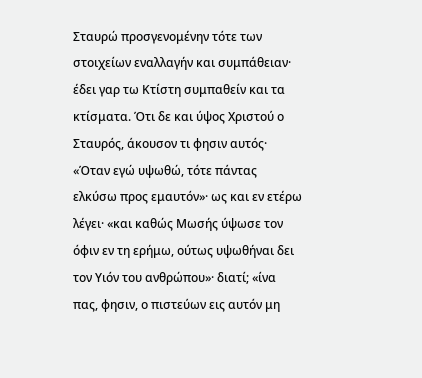Σταυρώ προσγενομένην τότε των στοιχείων εναλλαγήν και συμπάθειαν· έδει γαρ τω Κτίστη συμπαθείν και τα κτίσματα. Ότι δε και ύψος Χριστού ο Σταυρός, άκουσον τι φησιν αυτός· «Όταν εγώ υψωθώ, τότε πάντας ελκύσω προς εμαυτόν»· ως και εν ετέρω λέγει· «και καθώς Μωσής ύψωσε τον όφιν εν τη ερήμω, ούτως υψωθήναι δει τον Υιόν του ανθρώπου»· διατί; «ίνα πας, φησιν, ο πιστεύων εις αυτόν μη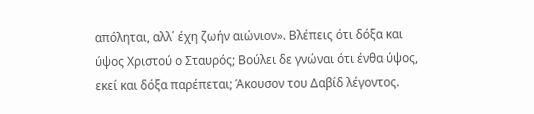απόληται, αλλ΄ έχη ζωήν αιώνιον». Βλέπεις ότι δόξα και ύψος Χριστού ο Σταυρός; Βούλει δε γνώναι ότι ένθα ύψος, εκεί και δόξα παρέπεται; Άκουσον του Δαβίδ λέγοντος.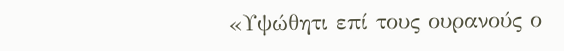«Υψώθητι επί τους ουρανούς ο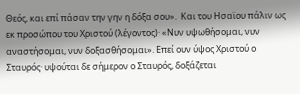Θεός, και επί πάσαν την γην η δόξα σου».  Και του Ησαϊου πάλιν ως εκ προσώπου του Χριστού (λέγοντος)· «Νυν υψωθήσομαι, νυν αναστήσομαι, νυν δοξασθήσομαι». Επεί ουν ύψος Χριστού ο Σταυρός· υψούται δε σήμερον ο Σταυρός, δοξάζεται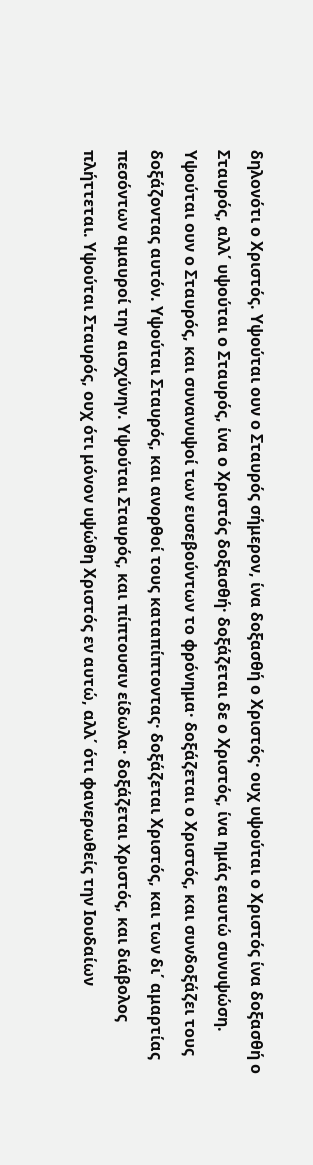δηλονότι ο Χριστός. Υψούται ουν ο Σταυρός σήμερον, ίνα δοξασθή ο Χριστός· ουχ υψούται ο Χριστός ίνα δοξασθή ο Σταυρός, αλλ΄ υψούται ο Σταυρός, ίνα ο Χριστός δοξασθή· δοξάζεται δε ο Χριστός, ίνα ημάς εαυτώ συνυψώση. Υψούται ουν ο Σταυρός, και συνανυψοί των ευσεβούντων το φρόνημα· δοξάζεται ο Χριστός, και συνδοξάζει τους δοξάζοντας αυτόν. Υψούται Σταυρός, και ανορθοί τους καταπίπτοντας· δοξάζεται Χριστός, και των δι΄ αμαρτίας πεσόντων αμαυροί την αισχύνην. Υψούται Σταυρός, και πίπτουσιν είδωλα· δοξάζεται Χριστός, και διάβολος πλήττεται. Υψούται Σταυρός, ουχ ότι μόνον υψώθη Χριστός εν αυτώ, αλλ΄ ότι φανερωθείς την Ιουδαίων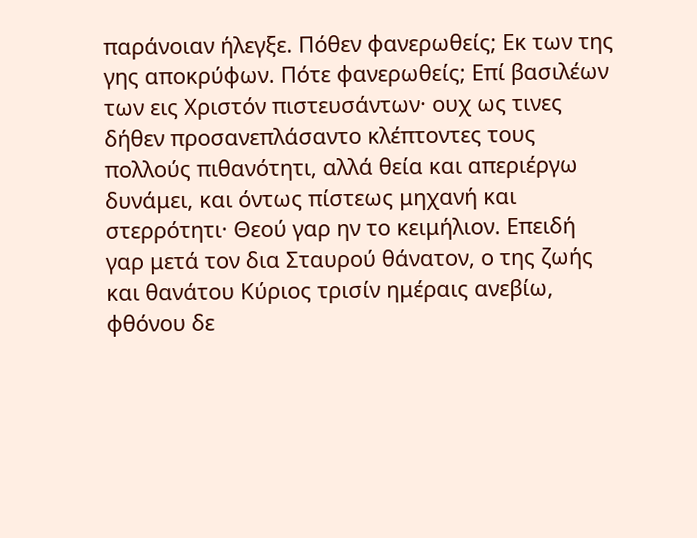παράνοιαν ήλεγξε. Πόθεν φανερωθείς; Εκ των της γης αποκρύφων. Πότε φανερωθείς; Επί βασιλέων των εις Χριστόν πιστευσάντων· ουχ ως τινες δήθεν προσανεπλάσαντο κλέπτοντες τους πολλούς πιθανότητι, αλλά θεία και απεριέργω δυνάμει, και όντως πίστεως μηχανή και στερρότητι· Θεού γαρ ην το κειμήλιον. Επειδή γαρ μετά τον δια Σταυρού θάνατον, ο της ζωής και θανάτου Κύριος τρισίν ημέραις ανεβίω, φθόνου δε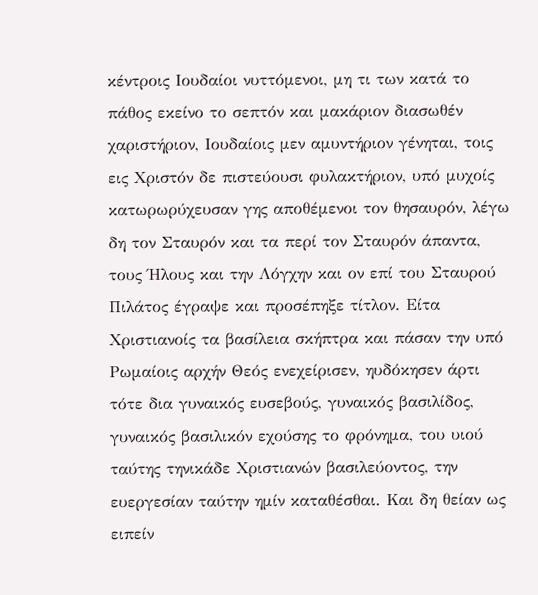κέντροις Ιουδαίοι νυττόμενοι, μη τι των κατά το πάθος εκείνο το σεπτόν και μακάριον διασωθέν χαριστήριον, Ιουδαίοις μεν αμυντήριον γένηται, τοις εις Χριστόν δε πιστεύουσι φυλακτήριον, υπό μυχοίς κατωρωρύχευσαν γης αποθέμενοι τον θησαυρόν, λέγω δη τον Σταυρόν και τα περί τον Σταυρόν άπαντα, τους Ήλους και την Λόγχην και ον επί του Σταυρού Πιλάτος έγραψε και προσέπηξε τίτλον. Είτα Χριστιανοίς τα βασίλεια σκήπτρα και πάσαν την υπό Ρωμαίοις αρχήν Θεός ενεχείρισεν, ηυδόκησεν άρτι τότε δια γυναικός ευσεβούς, γυναικός βασιλίδος, γυναικός βασιλικόν εχούσης το φρόνημα, του υιού ταύτης τηνικάδε Χριστιανών βασιλεύοντος, την ευεργεσίαν ταύτην ημίν καταθέσθαι. Και δη θείαν ως ειπείν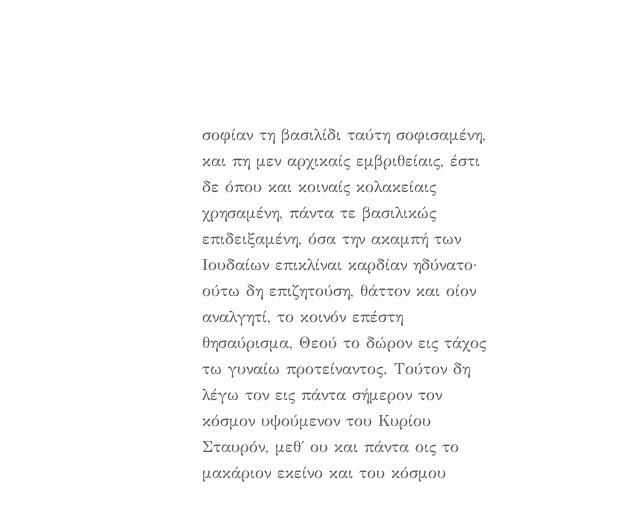σοφίαν τη βασιλίδι ταύτη σοφισαμένη, και πη μεν αρχικαίς εμβριθείαις, έστι δε όπου και κοιναίς κολακείαις χρησαμένη, πάντα τε βασιλικώς επιδειξαμένη, όσα την ακαμπή των Ιουδαίων επικλίναι καρδίαν ηδύνατο· ούτω δη επιζητούση, θάττον και οίον αναλγητί, το κοινόν επέστη θησαύρισμα, Θεού το δώρον εις τάχος τω γυναίω προτείναντος. Τούτον δη λέγω τον εις πάντα σήμερον τον κόσμον υψούμενον του Κυρίου Σταυρόν, μεθ΄ ου και πάντα οις το μακάριον εκείνο και του κόσμου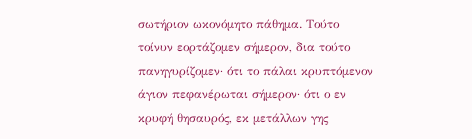σωτήριον ωκονόμητο πάθημα. Τούτο τοίνυν εορτάζομεν σήμερον, δια τούτο πανηγυρίζομεν· ότι το πάλαι κρυπτόμενον άγιον πεφανέρωται σήμερον· ότι ο εν κρυφή θησαυρός, εκ μετάλλων γης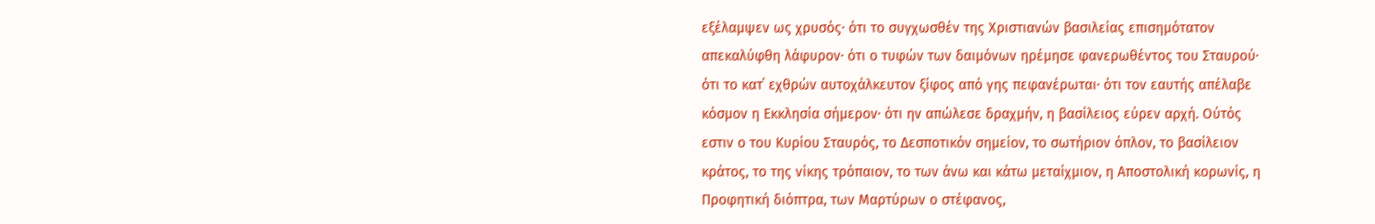εξέλαμψεν ως χρυσός· ότι το συγχωσθέν της Χριστιανών βασιλείας επισημότατον απεκαλύφθη λάφυρον· ότι ο τυφών των δαιμόνων ηρέμησε φανερωθέντος του Σταυρού· ότι το κατ΄ εχθρών αυτοχάλκευτον ξίφος από γης πεφανέρωται· ότι τον εαυτής απέλαβε κόσμον η Εκκλησία σήμερον· ότι ην απώλεσε δραχμήν, η βασίλειος εύρεν αρχή. Ούτός εστιν ο του Κυρίου Σταυρός, το Δεσποτικόν σημείον, το σωτήριον όπλον, το βασίλειον κράτος, το της νίκης τρόπαιον, το των άνω και κάτω μεταίχμιον, η Αποστολική κορωνίς, η Προφητική διόπτρα, των Μαρτύρων ο στέφανος,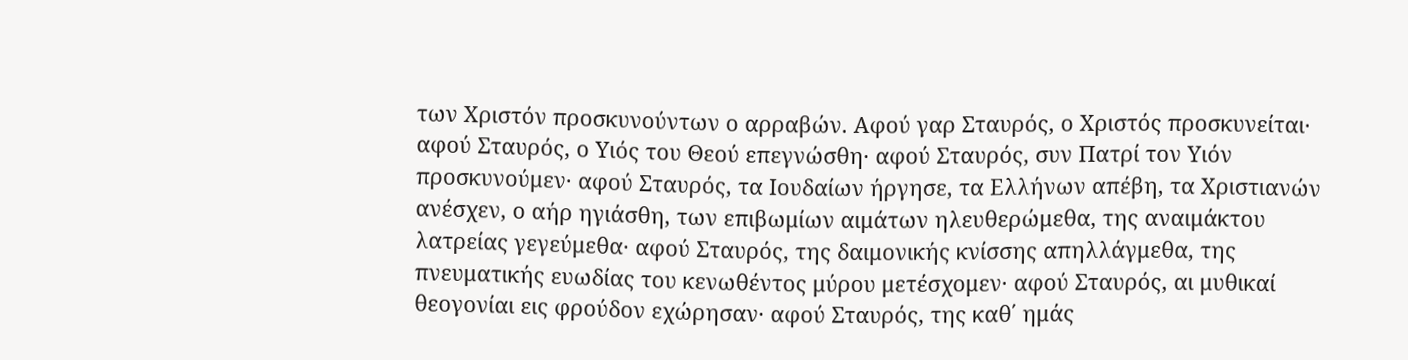των Χριστόν προσκυνούντων ο αρραβών. Αφού γαρ Σταυρός, ο Χριστός προσκυνείται· αφού Σταυρός, ο Υιός του Θεού επεγνώσθη· αφού Σταυρός, συν Πατρί τον Υιόν προσκυνούμεν· αφού Σταυρός, τα Ιουδαίων ήργησε, τα Ελλήνων απέβη, τα Χριστιανών ανέσχεν, ο αήρ ηγιάσθη, των επιβωμίων αιμάτων ηλευθερώμεθα, της αναιμάκτου λατρείας γεγεύμεθα· αφού Σταυρός, της δαιμονικής κνίσσης απηλλάγμεθα, της πνευματικής ευωδίας του κενωθέντος μύρου μετέσχομεν· αφού Σταυρός, αι μυθικαί θεογονίαι εις φρούδον εχώρησαν· αφού Σταυρός, της καθ΄ ημάς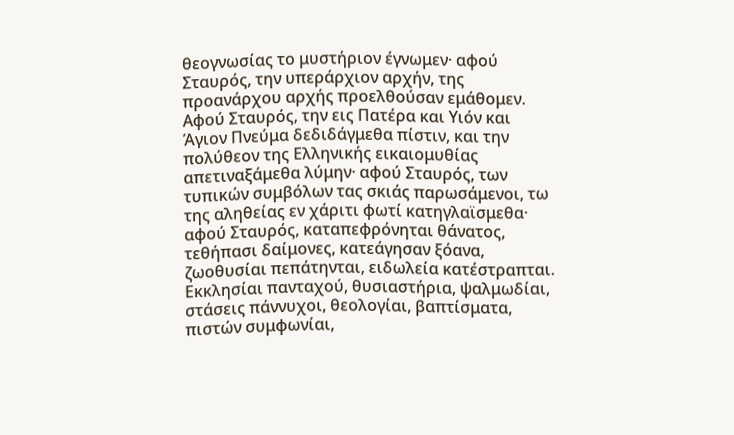θεογνωσίας το μυστήριον έγνωμεν· αφού Σταυρός, την υπεράρχιον αρχήν, της προανάρχου αρχής προελθούσαν εμάθομεν. Αφού Σταυρός, την εις Πατέρα και Υιόν και Άγιον Πνεύμα δεδιδάγμεθα πίστιν, και την πολύθεον της Ελληνικής εικαιομυθίας απετιναξάμεθα λύμην· αφού Σταυρός, των τυπικών συμβόλων τας σκιάς παρωσάμενοι, τω της αληθείας εν χάριτι φωτί κατηγλαϊσμεθα· αφού Σταυρός, καταπεφρόνηται θάνατος, τεθήπασι δαίμονες, κατεάγησαν ξόανα, ζωοθυσίαι πεπάτηνται, ειδωλεία κατέστραπται. Εκκλησίαι πανταχού, θυσιαστήρια, ψαλμωδίαι, στάσεις πάννυχοι, θεολογίαι, βαπτίσματα, πιστών συμφωνίαι,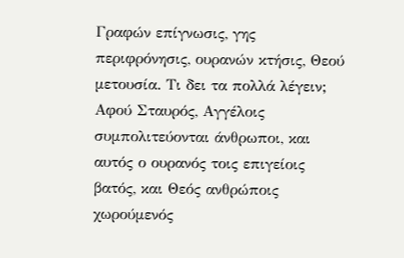Γραφών επίγνωσις, γης περιφρόνησις, ουρανών κτήσις, Θεού μετουσία. Τι δει τα πολλά λέγειν; Αφού Σταυρός, Αγγέλοις συμπολιτεύονται άνθρωποι, και αυτός ο ουρανός τοις επιγείοις βατός, και Θεός ανθρώποις χωρούμενός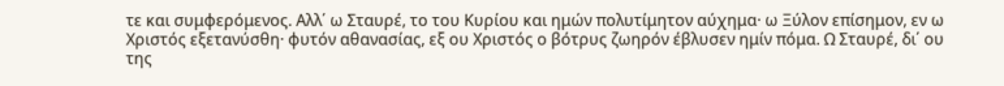τε και συμφερόμενος. Αλλ΄ ω Σταυρέ, το του Κυρίου και ημών πολυτίμητον αύχημα· ω Ξύλον επίσημον, εν ω Χριστός εξετανύσθη· φυτόν αθανασίας, εξ ου Χριστός ο βότρυς ζωηρόν έβλυσεν ημίν πόμα. Ω Σταυρέ, δι΄ ου της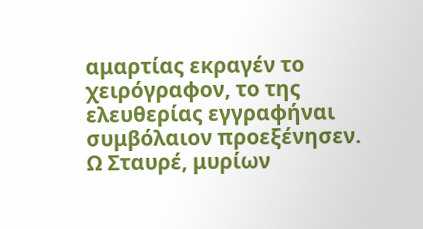αμαρτίας εκραγέν το χειρόγραφον, το της ελευθερίας εγγραφήναι συμβόλαιον προεξένησεν. Ω Σταυρέ, μυρίων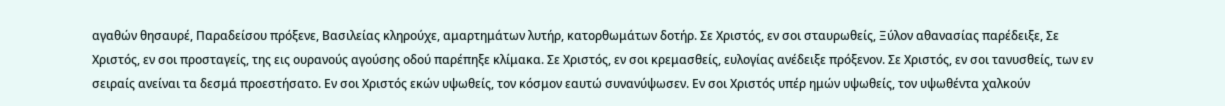αγαθών θησαυρέ, Παραδείσου πρόξενε, Βασιλείας κληρούχε, αμαρτημάτων λυτήρ, κατορθωμάτων δοτήρ. Σε Χριστός, εν σοι σταυρωθείς, Ξύλον αθανασίας παρέδειξε, Σε Χριστός, εν σοι προσταγείς, της εις ουρανούς αγούσης οδού παρέπηξε κλίμακα. Σε Χριστός, εν σοι κρεμασθείς, ευλογίας ανέδειξε πρόξενον. Σε Χριστός, εν σοι τανυσθείς, των εν σειραίς ανείναι τα δεσμά προεστήσατο. Εν σοι Χριστός εκών υψωθείς, τον κόσμον εαυτώ συνανύψωσεν. Εν σοι Χριστός υπέρ ημών υψωθείς, τον υψωθέντα χαλκούν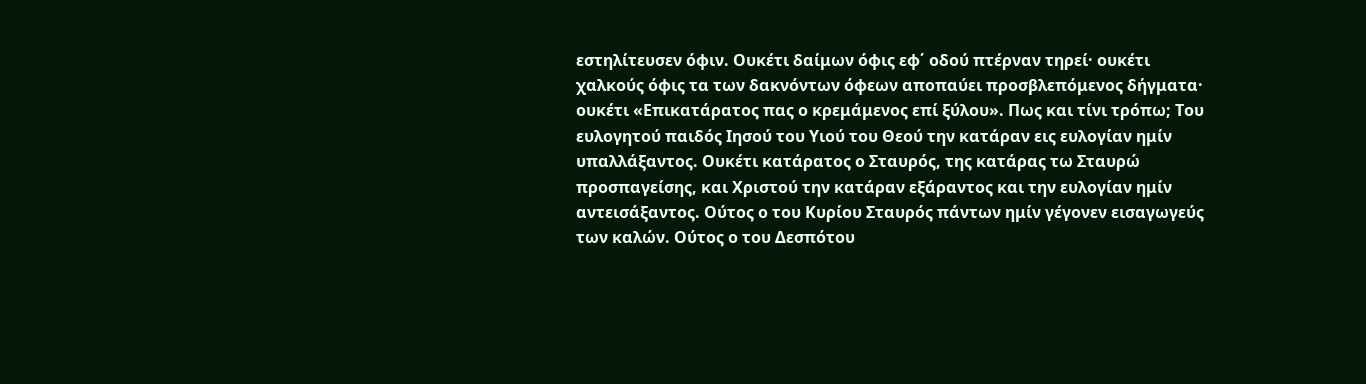εστηλίτευσεν όφιν. Ουκέτι δαίμων όφις εφ΄ οδού πτέρναν τηρεί· ουκέτι χαλκούς όφις τα των δακνόντων όφεων αποπαύει προσβλεπόμενος δήγματα· ουκέτι «Επικατάρατος πας ο κρεμάμενος επί ξύλου». Πως και τίνι τρόπω; Του ευλογητού παιδός Ιησού του Υιού του Θεού την κατάραν εις ευλογίαν ημίν υπαλλάξαντος. Ουκέτι κατάρατος ο Σταυρός, της κατάρας τω Σταυρώ προσπαγείσης, και Χριστού την κατάραν εξάραντος και την ευλογίαν ημίν αντεισάξαντος. Ούτος ο του Κυρίου Σταυρός πάντων ημίν γέγονεν εισαγωγεύς των καλών. Ούτος ο του Δεσπότου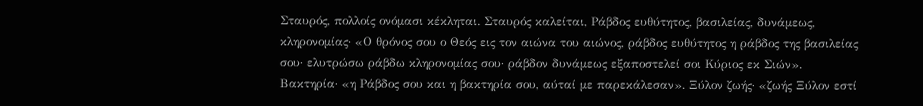Σταυρός, πολλοίς ονόμασι κέκληται. Σταυρός καλείται, Ράβδος ευθύτητος, βασιλείας, δυνάμεως, κληρονομίας· «Ο θρόνος σου ο Θεός εις τον αιώνα του αιώνος, ράβδος ευθύτητος η ράβδος της βασιλείας σου· ελυτρώσω ράβδω κληρονομίας σου· ράβδον δυνάμεως εξαποστελεί σοι Κύριος εκ Σιών». Βακτηρία· «η Ράβδος σου και η βακτηρία σου, αύταί με παρεκάλεσαν». Ξύλον ζωής· «ζωής Ξύλον εστί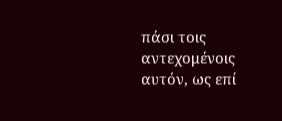πάσι τοις αντεχομένοις αυτόν, ως επί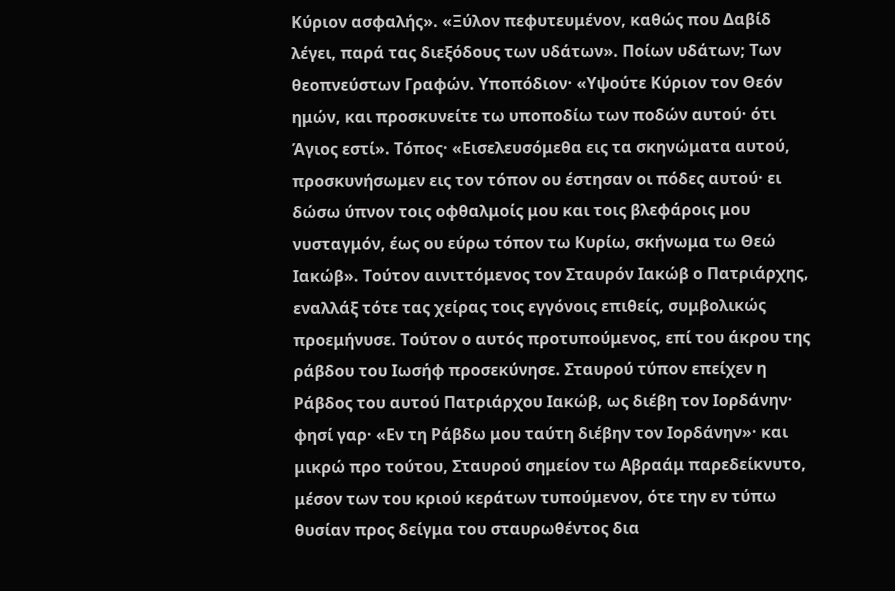Κύριον ασφαλής». «Ξύλον πεφυτευμένον, καθώς που Δαβίδ λέγει, παρά τας διεξόδους των υδάτων». Ποίων υδάτων; Των θεοπνεύστων Γραφών. Υποπόδιον· «Υψούτε Κύριον τον Θεόν ημών, και προσκυνείτε τω υποποδίω των ποδών αυτού· ότι Άγιος εστί». Τόπος· «Εισελευσόμεθα εις τα σκηνώματα αυτού, προσκυνήσωμεν εις τον τόπον ου έστησαν οι πόδες αυτού· ει δώσω ύπνον τοις οφθαλμοίς μου και τοις βλεφάροις μου νυσταγμόν, έως ου εύρω τόπον τω Κυρίω, σκήνωμα τω Θεώ Ιακώβ». Tούτον αινιττόμενος τον Σταυρόν Ιακώβ ο Πατριάρχης, εναλλάξ τότε τας χείρας τοις εγγόνοις επιθείς, συμβολικώς προεμήνυσε. Τούτον ο αυτός προτυπούμενος, επί του άκρου της ράβδου του Ιωσήφ προσεκύνησε. Σταυρού τύπον επείχεν η Ράβδος του αυτού Πατριάρχου Ιακώβ, ως διέβη τον Ιορδάνην· φησί γαρ· «Εν τη Ράβδω μου ταύτη διέβην τον Ιορδάνην»· και μικρώ προ τούτου, Σταυρού σημείον τω Αβραάμ παρεδείκνυτο, μέσον των του κριού κεράτων τυπούμενον, ότε την εν τύπω θυσίαν προς δείγμα του σταυρωθέντος δια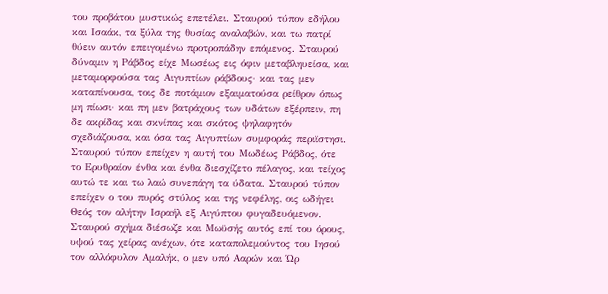του προβάτου μυστικώς επετέλει. Σταυρού τύπον εδήλου και Ισαάκ, τα ξύλα της θυσίας αναλαβών, και τω πατρί θύειν αυτόν επειγομένω προτροπάδην επόμενος. Σταυρού δύναμιν η Ράβδος είχε Μωσέως εις όφιν μεταβληυείσα, και μεταμορφούσα τας Αιγυπτίων ράβδους· και τας μεν καταπίνουσα, τοις δε ποτάμιον εξαιματούσα ρείθρον όπως μη πίωσι· και πη μεν βατράχους των υδάτων εξέρπειν, πη δε ακρίδας και σκνίπας και σκότος ψηλαφητόν σχεδιάζουσα, και όσα τας Αιγυπτίων συμφοράς περιϊστησι. Σταυρού τύπον επείχεν η αυτή του Μωδέως Ράβδος, ότε το Ερυθραίον ένθα και ένθα διεσχίζετο πέλαγος, και τείχος αυτώ τε και τω λαώ συνεπάγη τα ύδατα. Σταυρού τύπον επείχεν ο του πυρός στύλος και της νεφέλης, οις ωδήγει Θεός τον αλήτην Ισραήλ εξ Αιγύπτου φυγαδευόμενον. Σταυρού σχήμα διέσωζε και Μωϋσής αυτός επί του όρους, υψού τας χείρας ανέχων, ότε καταπολεμούντος του Ιησού τον αλλόφυλον Αμαλήκ, ο μεν υπό Ααρών και Ώρ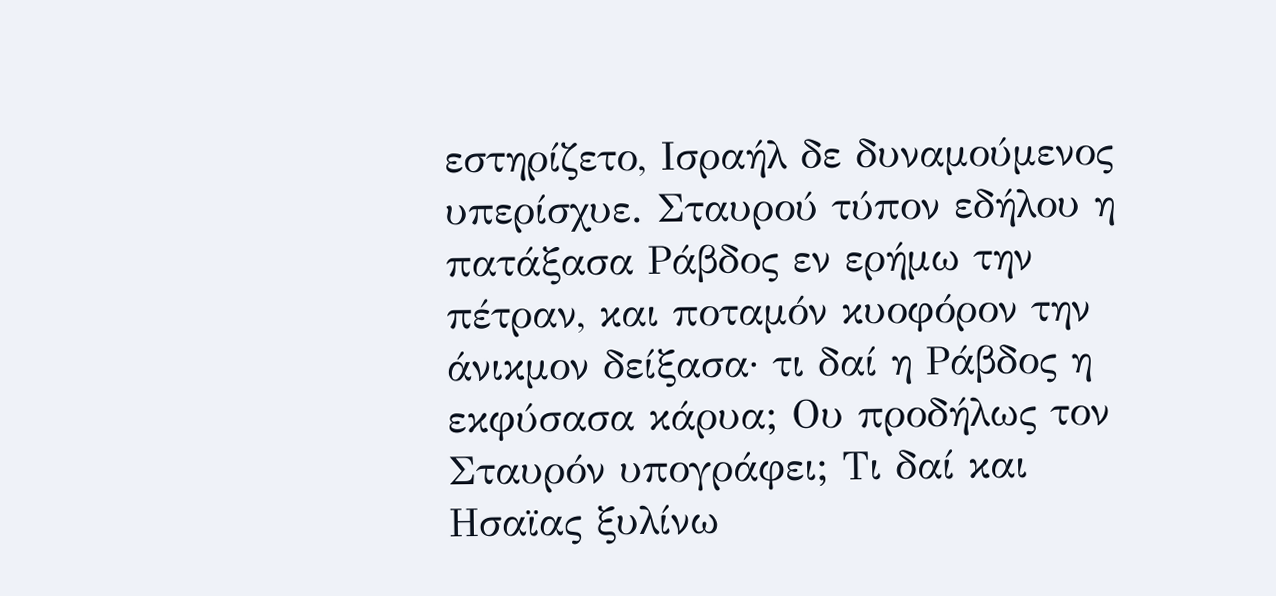εστηρίζετο, Ισραήλ δε δυναμούμενος υπερίσχυε. Σταυρού τύπον εδήλου η πατάξασα Ράβδος εν ερήμω την πέτραν, και ποταμόν κυοφόρον την άνικμον δείξασα· τι δαί η Ράβδος η εκφύσασα κάρυα; Ου προδήλως τον Σταυρόν υπογράφει; Τι δαί και Ησαϊας ξυλίνω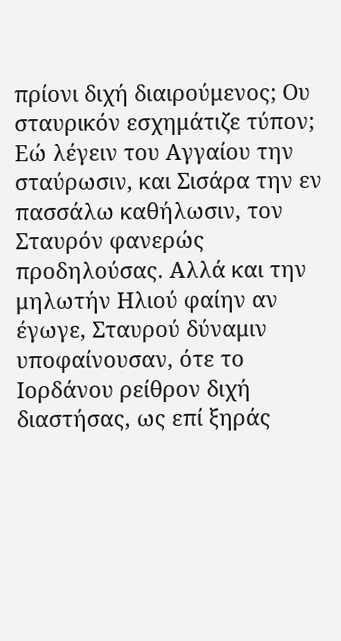πρίονι διχή διαιρούμενος; Ου σταυρικόν εσχημάτιζε τύπον; Εώ λέγειν του Αγγαίου την σταύρωσιν, και Σισάρα την εν πασσάλω καθήλωσιν, τον Σταυρόν φανερώς προδηλούσας. Αλλά και την μηλωτήν Ηλιού φαίην αν έγωγε, Σταυρού δύναμιν υποφαίνουσαν, ότε το Ιορδάνου ρείθρον διχή διαστήσας, ως επί ξηράς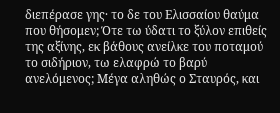διεπέρασε γης· το δε του Ελισσαίου θαύμα που θήσομεν; Ότε τω ύδατι το ξύλον επιθείς της αξίνης, εκ βάθους ανείλκε του ποταμού το σιδήριον, τω ελαφρώ το βαρύ ανελόμενος; Μέγα αληθώς ο Σταυρός, και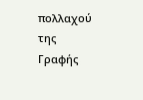πολλαχού της Γραφής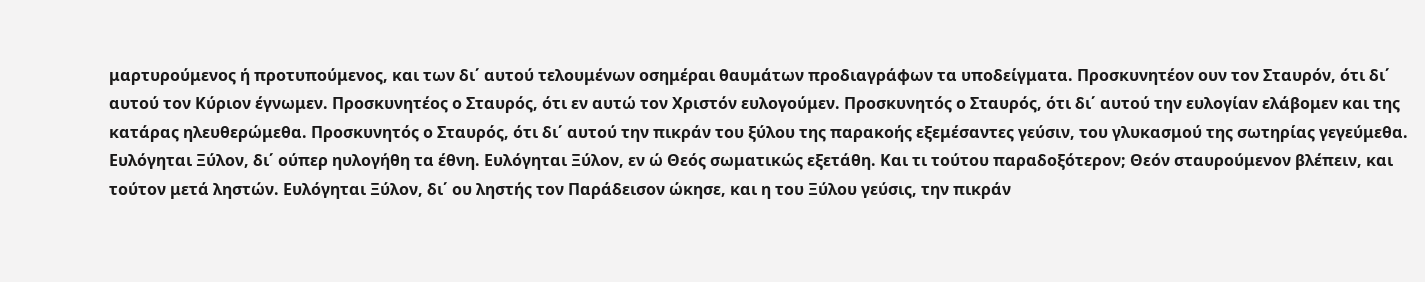μαρτυρούμενος ή προτυπούμενος, και των δι΄ αυτού τελουμένων οσημέραι θαυμάτων προδιαγράφων τα υποδείγματα. Προσκυνητέον ουν τον Σταυρόν, ότι δι΄ αυτού τον Κύριον έγνωμεν. Προσκυνητέος ο Σταυρός, ότι εν αυτώ τον Χριστόν ευλογούμεν. Προσκυνητός ο Σταυρός, ότι δι΄ αυτού την ευλογίαν ελάβομεν και της κατάρας ηλευθερώμεθα. Προσκυνητός ο Σταυρός, ότι δι΄ αυτού την πικράν του ξύλου της παρακοής εξεμέσαντες γεύσιν, του γλυκασμού της σωτηρίας γεγεύμεθα. Ευλόγηται Ξύλον, δι΄ ούπερ ηυλογήθη τα έθνη. Ευλόγηται Ξύλον, εν ώ Θεός σωματικώς εξετάθη. Και τι τούτου παραδοξότερον; Θεόν σταυρούμενον βλέπειν, και τούτον μετά ληστών. Ευλόγηται Ξύλον, δι΄ ου ληστής τον Παράδεισον ώκησε, και η του Ξύλου γεύσις, την πικράν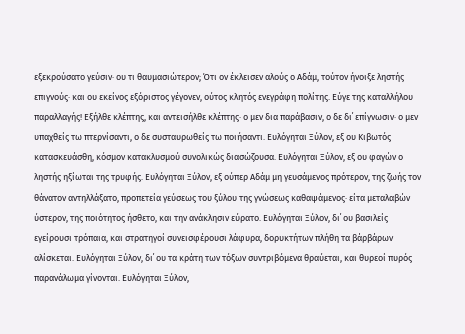εξεκρούσατο γεύσιν· ου τι θαυμασιώτερον; Ότι ον έκλεισεν αλούς ο Αδάμ, τούτον ήνοιξε ληστής επιγνούς· και ου εκείνος εξόριστος γέγονεν, ούτος κλητός ενεγράφη πολίτης. Εύγε της καταλλήλου παραλλαγής! Εξήλθε κλέπτης, και αντεισήλθε κλέπτης· ο μεν δια παράβασιν, ο δε δι΄ επίγνωσιν· ο μεν υπαχθείς τω πτερνίσαντι, ο δε συσταυρωθείς τω ποιήσαντι. Ευλόγηται Ξύλον, εξ ου Κιβωτός κατασκευάσθη, κόσμον κατακλυσμού συνολικώς διασώζουσα. Ευλόγηται Ξύλον, εξ ου φαγών ο ληστής ηξίωται της τρυφής. Ευλόγηται Ξύλον, εξ ούπερ Αδάμ μη γευσάμενος πρότερον, της ζωής τον θάνατον αντηλλάξατο, προπετεία γεύσεως του ξύλου της γνώσεως καθαψάμενος· είτα μεταλαβών ύστερον, της ποιότητος ήσθετο, και την ανάκλησιν εύρατο. Ευλόγηται Ξύλον, δι΄ ου βασιλείς εγείρουσι τρόπαια, και στρατηγοί συνεισφέρουσι λάφυρα, δορυκτήτων πλήθη τα βάρβάρων αλίσκεται. Ευλόγηται Ξύλον, δι΄ ου τα κράτη των τόξων συντριβόμενα θραύεται, και θυρεοί πυρός παρανάλωμα γίνονται. Ευλόγηται Ξύλον,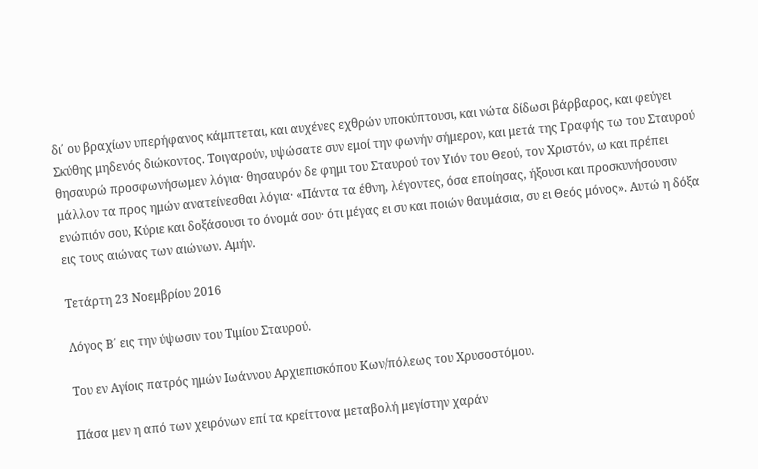δι΄ ου βραχίων υπερήφανος κάμπτεται, και αυχένες εχθρών υποκύπτουσι, και νώτα δίδωσι βάρβαρος, και φεύγει Σκύθης μηδενός διώκοντος. Τοιγαρούν, υψώσατε συν εμοί την φωνήν σήμερον, και μετά της Γραφής τω του Σταυρού θησαυρώ προσφωνήσωμεν λόγια· θησαυρόν δε φημι του Σταυρού τον Υιόν του Θεού, τον Χριστόν, ω και πρέπει μάλλον τα προς ημών ανατείνεσθαι λόγια· «Πάντα τα έθνη, λέγοντες, όσα εποίησας, ήξουσι και προσκυνήσουσιν ενώπιόν σου, Κύριε και δοξάσουσι το όνομά σου· ότι μέγας ει συ και ποιών θαυμάσια, συ ει Θεός μόνος». Αυτώ η δόξα εις τους αιώνας των αιώνων. Αμήν.

Τετάρτη 23 Νοεμβρίου 2016

Λόγος Β΄ εις την ύψωσιν του Τιμίου Σταυρού.

Του εν Αγίοις πατρός ημών Ιωάννου Αρχιεπισκόπου Κων/πόλεως του Χρυσοστόμου.

Πάσα μεν η από των χειρόνων επί τα κρείττονα μεταβολή μεγίστην χαράν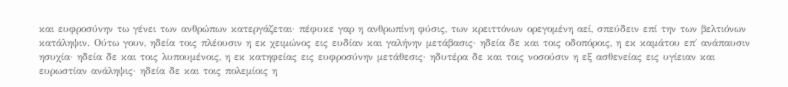και ευφροσύνην τω γένει των ανθρώπων κατεργάζεται· πέφυκε γαρ η ανθρωπίνη φύσις, των κρειττόνων ορεγομένη αεί, σπεύδειν επί την των βελτιόνων κατάληψιν. Ούτω γουν, ηδεία τοις πλέουσιν η εκ χειμώνος εις ευδίαν και γαλήνην μετάβασις· ηδεία δε και τοις οδοπόροις, η εκ καμάτου επ΄ ανάπαυσιν ησυχία· ηδεία δε και τοις λυπουμένοις, η εκ κατηφείας εις ευφροσύνην μετάθεσις· ηδυτέρα δε και τοις νοσούσιν η εξ ασθενείας εις υγίειαν και ευρωστίαν ανάληψις· ηδεία δε και τοις πολεμίοις η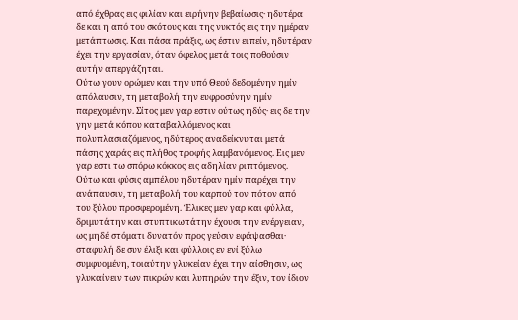από έχθρας εις φιλίαν και ειρήνην βεβαίωσις· ηδυτέρα δε και η από του σκότους και της νυκτός εις την ημέραν μετάπτωσις. Και πάσα πράξις, ως έστιν ειπείν, ηδυτέραν έχει την εργασίαν, όταν όφελος μετά τοις ποθούσιν αυτήν απεργάζηται.
Ούτω γουν ορώμεν και την υπό Θεού δεδομένην ημίν απόλαυσιν, τη μεταβολή την ευφροσύνην ημίν παρεχομένην. Σίτος μεν γαρ εστιν ούτως ηδύς· εις δε την γην μετά κόπου καταβαλλόμενος και πολυπλασιαζόμενος, ηδύτερος αναδείκνυται μετά πάσης χαράς εις πλήθος τροφής λαμβανόμενος. Εις μεν γαρ εστι τω σπόρω κόκκος εις αδηλίαν ριπτόμενος. Ούτω και φύσις αμπέλου ηδυτέραν ημίν παρέχει την ανάπαυσιν, τη μεταβολή του καρπού τον πότον από του ξύλου προσφερομένη. Έλικες μεν γαρ και φύλλα, δριμυτάτην και στυπτικωτάτην έχουσι την ενέργειαν, ως μηδέ στόματι δυνατόν προς γεύσιν εφάψασθαι· σταφυλή δε συν έλιξι και φύλλοις εν ενί ξύλω συμφυομένη, τοιαύτην γλυκείαν έχει την αίσθησιν, ως γλυκαίνειν των πικρών και λυπηρών την έξιν, τον ίδιον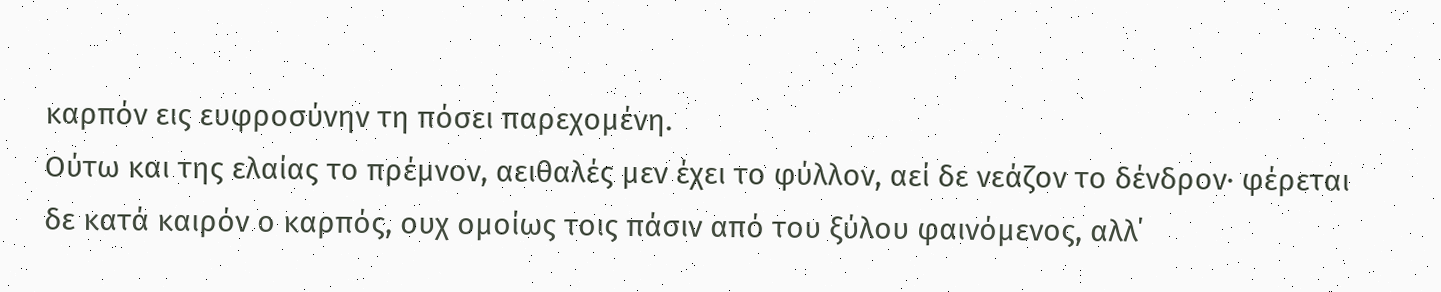καρπόν εις ευφροσύνην τη πόσει παρεχομένη.
Ούτω και της ελαίας το πρέμνον, αειθαλές μεν έχει το φύλλον, αεί δε νεάζον το δένδρον· φέρεται δε κατά καιρόν ο καρπός, ουχ ομοίως τοις πάσιν από του ξύλου φαινόμενος, αλλ΄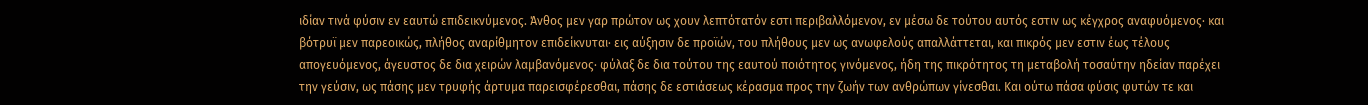ιδίαν τινά φύσιν εν εαυτώ επιδεικνύμενος. Άνθος μεν γαρ πρώτον ως χουν λεπτότατόν εστι περιβαλλόμενον, εν μέσω δε τούτου αυτός εστιν ως κέγχρος αναφυόμενος· και βότρυϊ μεν παρεοικώς, πλήθος αναρίθμητον επιδείκνυται· εις αύξησιν δε προϊών, του πλήθους μεν ως ανωφελούς απαλλάττεται, και πικρός μεν εστιν έως τέλους απογευόμενος, άγευστος δε δια χειρών λαμβανόμενος· φύλαξ δε δια τούτου της εαυτού ποιότητος γινόμενος, ήδη της πικρότητος τη μεταβολή τοσαύτην ηδείαν παρέχει την γεύσιν, ως πάσης μεν τρυφής άρτυμα παρεισφέρεσθαι, πάσης δε εστιάσεως κέρασμα προς την ζωήν των ανθρώπων γίνεσθαι. Και ούτω πάσα φύσις φυτών τε και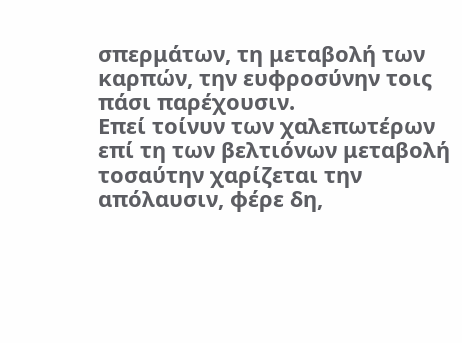σπερμάτων, τη μεταβολή των καρπών, την ευφροσύνην τοις πάσι παρέχουσιν.
Επεί τοίνυν των χαλεπωτέρων επί τη των βελτιόνων μεταβολή τοσαύτην χαρίζεται την απόλαυσιν, φέρε δη,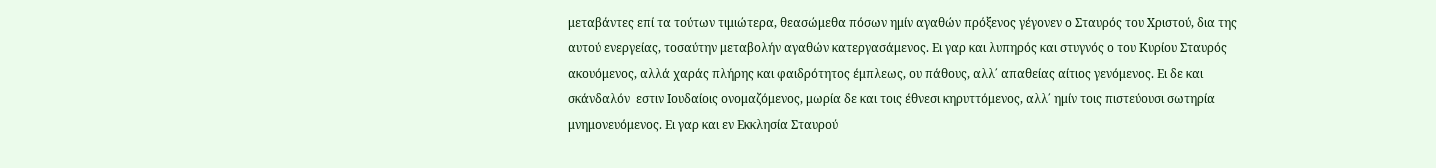μεταβάντες επί τα τούτων τιμιώτερα, θεασώμεθα πόσων ημίν αγαθών πρόξενος γέγονεν ο Σταυρός του Χριστού, δια της αυτού ενεργείας, τοσαύτην μεταβολήν αγαθών κατεργασάμενος. Ει γαρ και λυπηρός και στυγνός ο του Κυρίου Σταυρός ακουόμενος, αλλά χαράς πλήρης και φαιδρότητος έμπλεως, ου πάθους, αλλ΄ απαθείας αίτιος γενόμενος. Ει δε και σκάνδαλόν  εστιν Ιουδαίοις ονομαζόμενος, μωρία δε και τοις έθνεσι κηρυττόμενος, αλλ΄ ημίν τοις πιστεύουσι σωτηρία μνημονευόμενος. Ει γαρ και εν Εκκλησία Σταυρού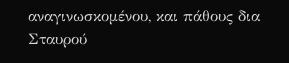αναγινωσκομένου, και πάθους δια Σταυρού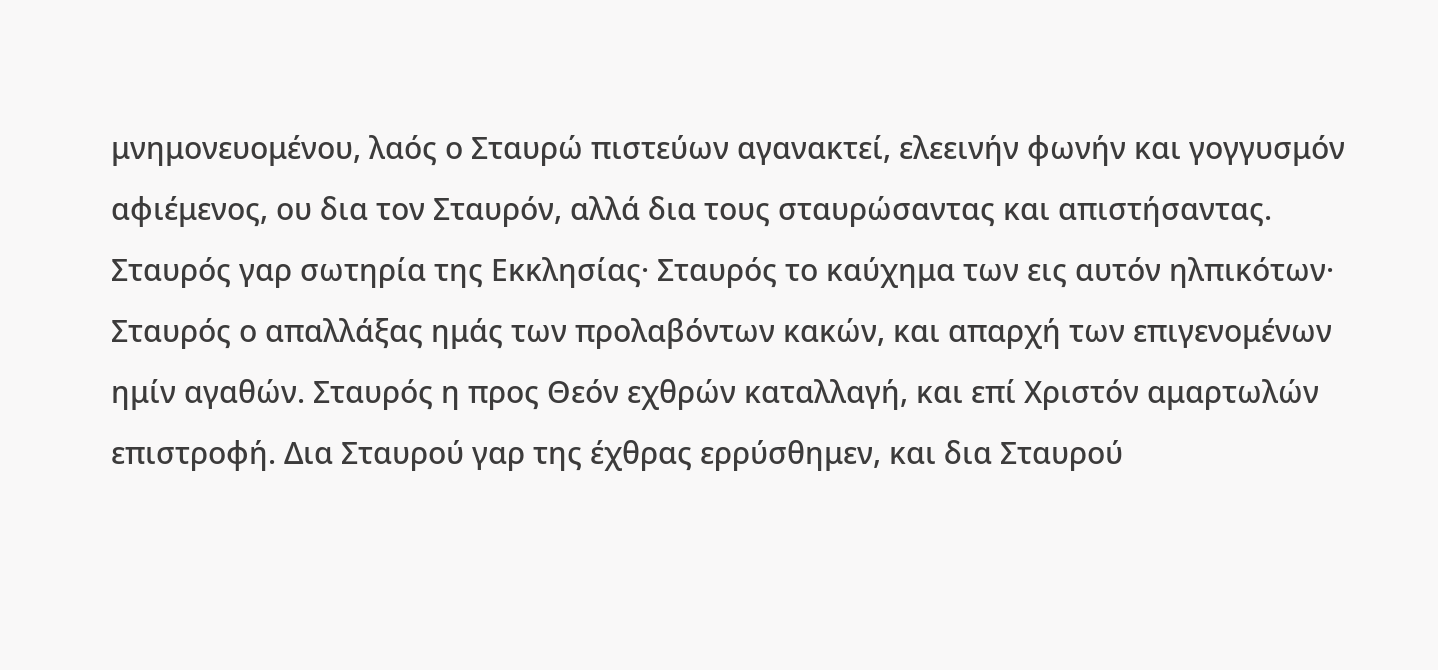μνημονευομένου, λαός ο Σταυρώ πιστεύων αγανακτεί, ελεεινήν φωνήν και γογγυσμόν αφιέμενος, ου δια τον Σταυρόν, αλλά δια τους σταυρώσαντας και απιστήσαντας.
Σταυρός γαρ σωτηρία της Εκκλησίας· Σταυρός το καύχημα των εις αυτόν ηλπικότων· Σταυρός ο απαλλάξας ημάς των προλαβόντων κακών, και απαρχή των επιγενομένων ημίν αγαθών. Σταυρός η προς Θεόν εχθρών καταλλαγή, και επί Χριστόν αμαρτωλών επιστροφή. Δια Σταυρού γαρ της έχθρας ερρύσθημεν, και δια Σταυρού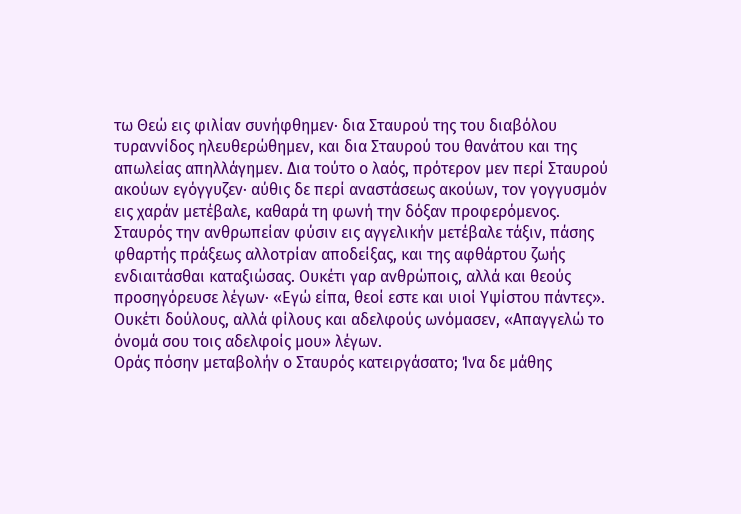τω Θεώ εις φιλίαν συνήφθημεν· δια Σταυρού της του διαβόλου τυραννίδος ηλευθερώθημεν, και δια Σταυρού του θανάτου και της απωλείας απηλλάγημεν. Δια τούτο ο λαός, πρότερον μεν περί Σταυρού ακούων εγόγγυζεν· αύθις δε περί αναστάσεως ακούων, τον γογγυσμόν εις χαράν μετέβαλε, καθαρά τη φωνή την δόξαν προφερόμενος. Σταυρός την ανθρωπείαν φύσιν εις αγγελικήν μετέβαλε τάξιν, πάσης φθαρτής πράξεως αλλοτρίαν αποδείξας, και της αφθάρτου ζωής ενδιαιτάσθαι καταξιώσας. Ουκέτι γαρ ανθρώποις, αλλά και θεούς προσηγόρευσε λέγων· «Εγώ είπα, θεοί εστε και υιοί Υψίστου πάντες». Ουκέτι δούλους, αλλά φίλους και αδελφούς ωνόμασεν, «Απαγγελώ το όνομά σου τοις αδελφοίς μου» λέγων.
Οράς πόσην μεταβολήν ο Σταυρός κατειργάσατο; Ίνα δε μάθης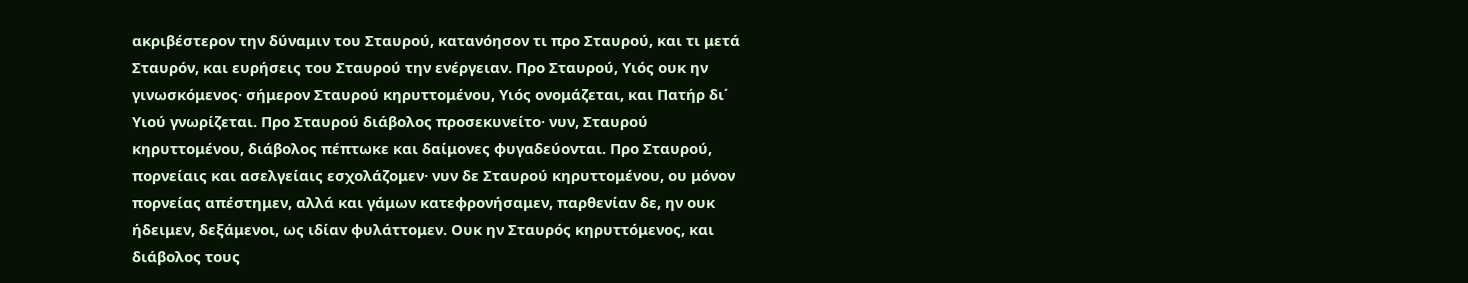ακριβέστερον την δύναμιν του Σταυρού, κατανόησον τι προ Σταυρού, και τι μετά Σταυρόν, και ευρήσεις του Σταυρού την ενέργειαν. Προ Σταυρού, Υιός ουκ ην γινωσκόμενος· σήμερον Σταυρού κηρυττομένου, Υιός ονομάζεται, και Πατήρ δι΄ Υιού γνωρίζεται. Προ Σταυρού διάβολος προσεκυνείτο· νυν, Σταυρού κηρυττομένου, διάβολος πέπτωκε και δαίμονες φυγαδεύονται. Προ Σταυρού, πορνείαις και ασελγείαις εσχολάζομεν· νυν δε Σταυρού κηρυττομένου, ου μόνον πορνείας απέστημεν, αλλά και γάμων κατεφρονήσαμεν, παρθενίαν δε, ην ουκ ήδειμεν, δεξάμενοι, ως ιδίαν φυλάττομεν. Ουκ ην Σταυρός κηρυττόμενος, και διάβολος τους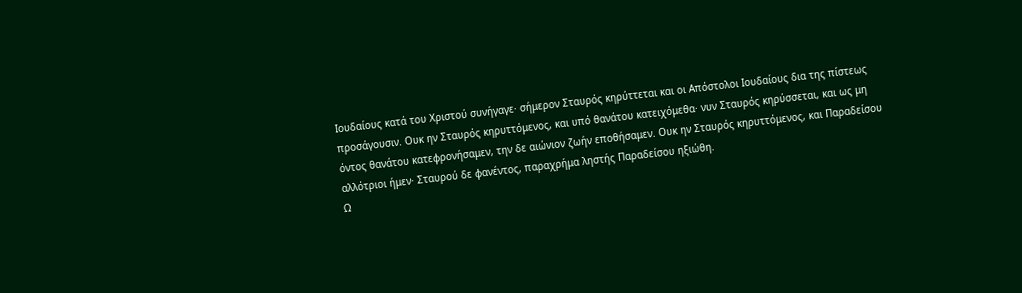Ιουδαίους κατά του Χριστού συνήγαγε· σήμερον Σταυρός κηρύττεται και οι Απόστολοι Ιουδαίους δια της πίστεως προσάγουσιν. Ουκ ην Σταυρός κηρυττόμενος, και υπό θανάτου κατειχόμεθα· νυν Σταυρός κηρύσσεται, και ως μη όντος θανάτου κατεφρονήσαμεν, την δε αιώνιον ζωήν εποθήσαμεν. Ουκ ην Σταυρός κηρυττόμενος, και Παραδείσου αλλότριοι ήμεν· Σταυρού δε φανέντος, παραχρήμα ληστής Παραδείσου ηξιώθη.
Ω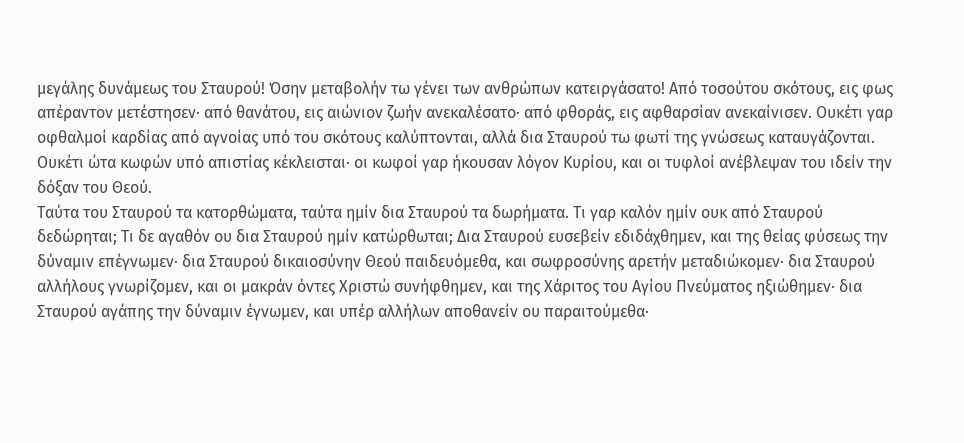μεγάλης δυνάμεως του Σταυρού! Όσην μεταβολήν τω γένει των ανθρώπων κατειργάσατο! Από τοσούτου σκότους, εις φως απέραντον μετέστησεν· από θανάτου, εις αιώνιον ζωήν ανεκαλέσατο· από φθοράς, εις αφθαρσίαν ανεκαίνισεν. Ουκέτι γαρ οφθαλμοί καρδίας από αγνοίας υπό του σκότους καλύπτονται, αλλά δια Σταυρού τω φωτί της γνώσεως καταυγάζονται. Ουκέτι ώτα κωφών υπό απιστίας κέκλεισται· οι κωφοί γαρ ήκουσαν λόγον Κυρίου, και οι τυφλοί ανέβλεψαν του ιδείν την δόξαν του Θεού.
Ταύτα του Σταυρού τα κατορθώματα, ταύτα ημίν δια Σταυρού τα δωρήματα. Τι γαρ καλόν ημίν ουκ από Σταυρού δεδώρηται; Τι δε αγαθόν ου δια Σταυρού ημίν κατώρθωται; Δια Σταυρού ευσεβείν εδιδάχθημεν, και της θείας φύσεως την δύναμιν επέγνωμεν· δια Σταυρού δικαιοσύνην Θεού παιδευόμεθα, και σωφροσύνης αρετήν μεταδιώκομεν· δια Σταυρού αλλήλους γνωρίζομεν, και οι μακράν όντες Χριστώ συνήφθημεν, και της Χάριτος του Αγίου Πνεύματος ηξιώθημεν· δια Σταυρού αγάπης την δύναμιν έγνωμεν, και υπέρ αλλήλων αποθανείν ου παραιτούμεθα·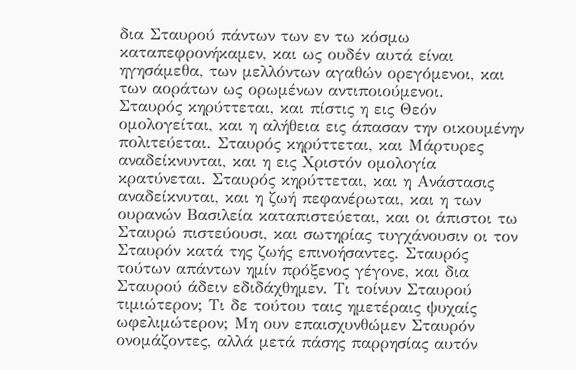δια Σταυρού πάντων των εν τω κόσμω καταπεφρονήκαμεν, και ως ουδέν αυτά είναι ηγησάμεθα, των μελλόντων αγαθών ορεγόμενοι, και των αοράτων ως ορωμένων αντιποιούμενοι.
Σταυρός κηρύττεται, και πίστις η εις Θεόν ομολογείται, και η αλήθεια εις άπασαν την οικουμένην πολιτεύεται. Σταυρός κηρύττεται, και Μάρτυρες αναδείκνυνται, και η εις Χριστόν ομολογία κρατύνεται. Σταυρός κηρύττεται, και η Ανάστασις αναδείκνυται, και η ζωή πεφανέρωται, και η των ουρανών Βασιλεία καταπιστεύεται, και οι άπιστοι τω Σταυρώ πιστεύουσι, και σωτηρίας τυγχάνουσιν οι τον Σταυρόν κατά της ζωής επινοήσαντες. Σταυρός τούτων απάντων ημίν πρόξενος γέγονε, και δια Σταυρού άδειν εδιδάχθημεν. Τι τοίνυν Σταυρού τιμιώτερον; Τι δε τούτου ταις ημετέραις ψυχαίς ωφελιμώτερον; Μη ουν επαισχυνθώμεν Σταυρόν ονομάζοντες, αλλά μετά πάσης παρρησίας αυτόν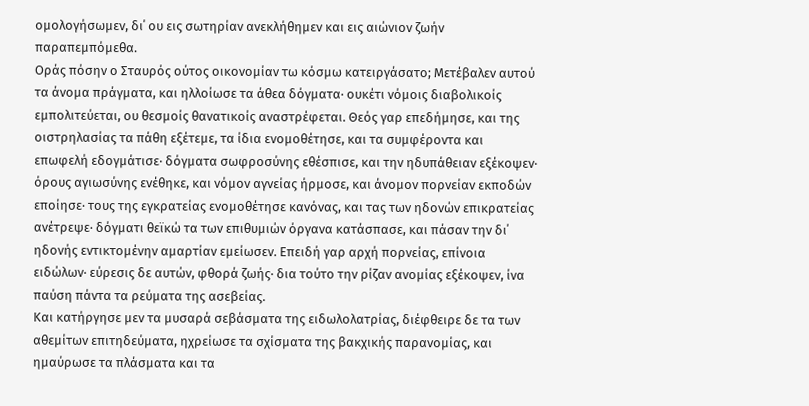ομολογήσωμεν, δι΄ ου εις σωτηρίαν ανεκλήθημεν και εις αιώνιον ζωήν παραπεμπόμεθα.
Οράς πόσην ο Σταυρός ούτος οικονομίαν τω κόσμω κατειργάσατο; Μετέβαλεν αυτού τα άνομα πράγματα, και ηλλοίωσε τα άθεα δόγματα· ουκέτι νόμοις διαβολικοίς εμπολιτεύεται, ου θεσμοίς θανατικοίς αναστρέφεται. Θεός γαρ επεδήμησε, και της οιστρηλασίας τα πάθη εξέτεμε, τα ίδια ενομοθέτησε, και τα συμφέροντα και επωφελή εδογμάτισε· δόγματα σωφροσύνης εθέσπισε, και την ηδυπάθειαν εξέκοψεν· όρους αγιωσύνης ενέθηκε, και νόμον αγνείας ήρμοσε, και άνομον πορνείαν εκποδών εποίησε· τους της εγκρατείας ενομοθέτησε κανόνας, και τας των ηδονών επικρατείας ανέτρεψε· δόγματι θεϊκώ τα των επιθυμιών όργανα κατάσπασε, και πάσαν την δι΄ ηδονής εντικτομένην αμαρτίαν εμείωσεν. Επειδή γαρ αρχή πορνείας, επίνοια ειδώλων· εύρεσις δε αυτών, φθορά ζωής· δια τούτο την ρίζαν ανομίας εξέκοψεν, ίνα παύση πάντα τα ρεύματα της ασεβείας.
Και κατήργησε μεν τα μυσαρά σεβάσματα της ειδωλολατρίας, διέφθειρε δε τα των αθεμίτων επιτηδεύματα, ηχρείωσε τα σχίσματα της βακχικής παρανομίας, και ημαύρωσε τα πλάσματα και τα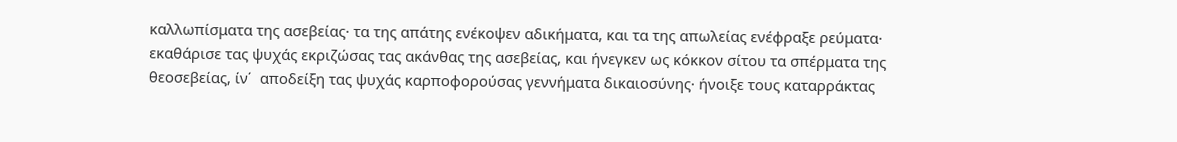καλλωπίσματα της ασεβείας· τα της απάτης ενέκοψεν αδικήματα, και τα της απωλείας ενέφραξε ρεύματα· εκαθάρισε τας ψυχάς εκριζώσας τας ακάνθας της ασεβείας, και ήνεγκεν ως κόκκον σίτου τα σπέρματα της θεοσεβείας, ίν΄  αποδείξη τας ψυχάς καρποφορούσας γεννήματα δικαιοσύνης· ήνοιξε τους καταρράκτας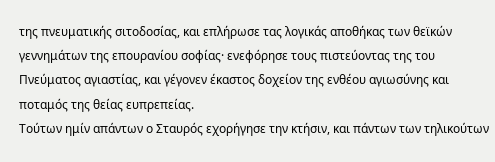της πνευματικής σιτοδοσίας, και επλήρωσε τας λογικάς αποθήκας των θεϊκών γεννημάτων της επουρανίου σοφίας· ενεφόρησε τους πιστεύοντας της του Πνεύματος αγιαστίας, και γέγονεν έκαστος δοχείον της ενθέου αγιωσύνης και ποταμός της θείας ευπρεπείας.
Τούτων ημίν απάντων ο Σταυρός εχορήγησε την κτήσιν, και πάντων των τηλικούτων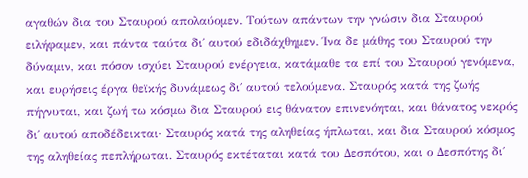αγαθών δια του Σταυρού απολαύομεν. Τούτων απάντων την γνώσιν δια Σταυρού ειλήφαμεν, και πάντα ταύτα δι΄ αυτού εδιδάχθημεν. Ίνα δε μάθης του Σταυρού την δύναμιν, και πόσον ισχύει Σταυρού ενέργεια, κατάμαθε τα επί του Σταυρού γενόμενα, και ευρήσεις έργα θεϊκής δυνάμεως δι΄ αυτού τελούμενα. Σταυρός κατά της ζωής πήγνυται, και ζωή τω κόσμω δια Σταυρού εις θάνατον επινενόηται, και θάνατος νεκρός δι΄ αυτού αποδέδεικται· Σταυρός κατά της αληθείας ήπλωται, και δια Σταυρού κόσμος της αληθείας πεπλήρωται. Σταυρός εκτέταται κατά του Δεσπότου, και ο Δεσπότης δι΄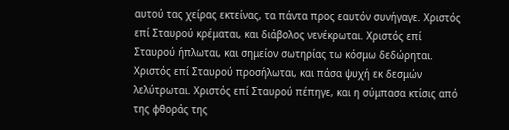αυτού τας χείρας εκτείνας, τα πάντα προς εαυτόν συνήγαγε. Χριστός επί Σταυρού κρέμαται, και διάβολος νενέκρωται. Χριστός επί Σταυρού ήπλωται, και σημείον σωτηρίας τω κόσμω δεδώρηται. Χριστός επί Σταυρού προσήλωται, και πάσα ψυχή εκ δεσμών λελύτρωται. Χριστός επί Σταυρού πέπηγε, και η σύμπασα κτίσις από της φθοράς της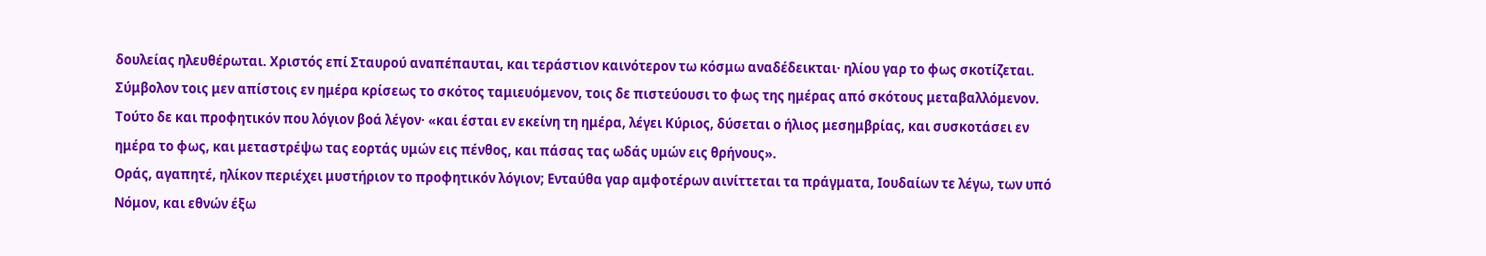δουλείας ηλευθέρωται. Χριστός επί Σταυρού αναπέπαυται, και τεράστιον καινότερον τω κόσμω αναδέδεικται· ηλίου γαρ το φως σκοτίζεται. Σύμβολον τοις μεν απίστοις εν ημέρα κρίσεως το σκότος ταμιευόμενον, τοις δε πιστεύουσι το φως της ημέρας από σκότους μεταβαλλόμενον. Τούτο δε και προφητικόν που λόγιον βοά λέγον· «και έσται εν εκείνη τη ημέρα, λέγει Κύριος, δύσεται ο ήλιος μεσημβρίας, και συσκοτάσει εν ημέρα το φως, και μεταστρέψω τας εορτάς υμών εις πένθος, και πάσας τας ωδάς υμών εις θρήνους».
Οράς, αγαπητέ, ηλίκον περιέχει μυστήριον το προφητικόν λόγιον; Ενταύθα γαρ αμφοτέρων αινίττεται τα πράγματα, Ιουδαίων τε λέγω, των υπό Νόμον, και εθνών έξω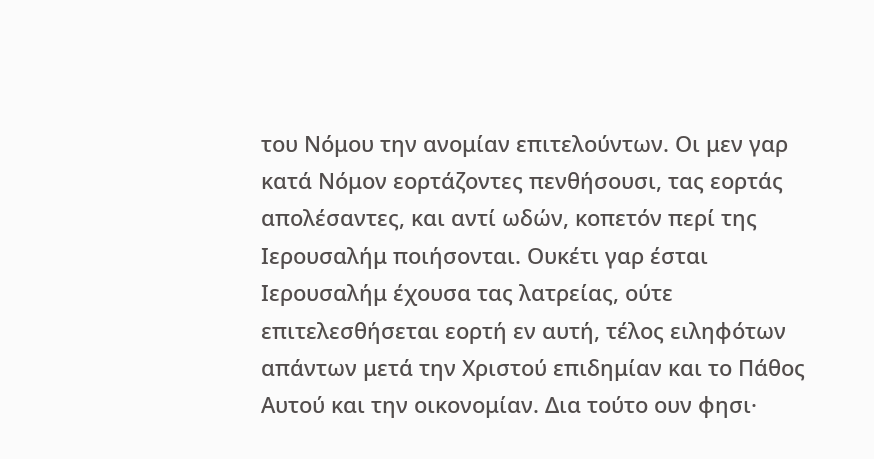του Νόμου την ανομίαν επιτελούντων. Οι μεν γαρ κατά Νόμον εορτάζοντες πενθήσουσι, τας εορτάς απολέσαντες, και αντί ωδών, κοπετόν περί της Ιερουσαλήμ ποιήσονται. Ουκέτι γαρ έσται Ιερουσαλήμ έχουσα τας λατρείας, ούτε επιτελεσθήσεται εορτή εν αυτή, τέλος ειληφότων απάντων μετά την Χριστού επιδημίαν και το Πάθος Αυτού και την οικονομίαν. Δια τούτο ουν φησι·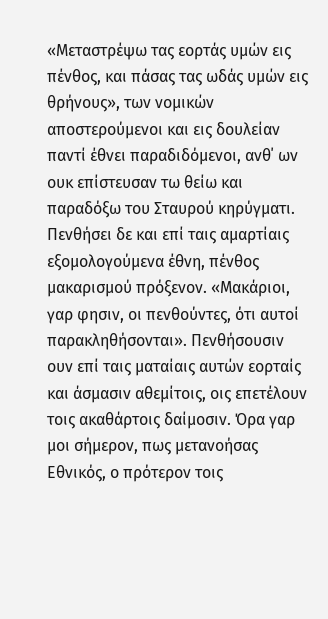«Μεταστρέψω τας εορτάς υμών εις πένθος, και πάσας τας ωδάς υμών εις θρήνους», των νομικών αποστερούμενοι και εις δουλείαν παντί έθνει παραδιδόμενοι, ανθ΄ ων ουκ επίστευσαν τω θείω και παραδόξω του Σταυρού κηρύγματι. Πενθήσει δε και επί ταις αμαρτίαις εξομολογούμενα έθνη, πένθος μακαρισμού πρόξενον. «Μακάριοι, γαρ φησιν, οι πενθούντες, ότι αυτοί παρακληθήσονται». Πενθήσουσιν ουν επί ταις ματαίαις αυτών εορταίς και άσμασιν αθεμίτοις, οις επετέλουν τοις ακαθάρτοις δαίμοσιν. Όρα γαρ μοι σήμερον, πως μετανοήσας Εθνικός, ο πρότερον τοις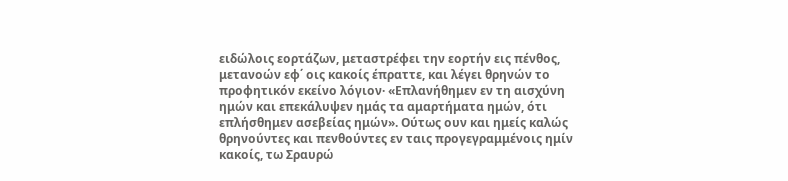ειδώλοις εορτάζων, μεταστρέφει την εορτήν εις πένθος, μετανοών εφ΄ οις κακοίς έπραττε, και λέγει θρηνών το προφητικόν εκείνο λόγιον· «Επλανήθημεν εν τη αισχύνη ημών και επεκάλυψεν ημάς τα αμαρτήματα ημών, ότι επλήσθημεν ασεβείας ημών». Ούτως ουν και ημείς καλώς θρηνούντες και πενθούντες εν ταις προγεγραμμένοις ημίν κακοίς, τω Σραυρώ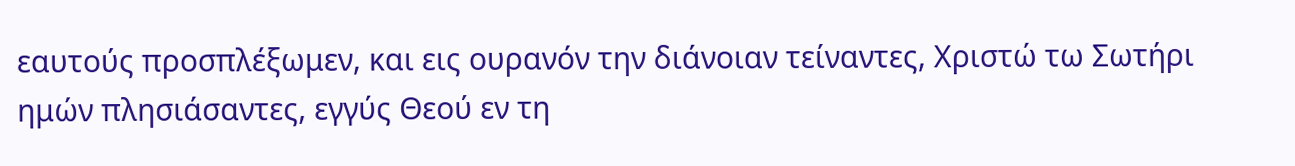εαυτούς προσπλέξωμεν, και εις ουρανόν την διάνοιαν τείναντες, Χριστώ τω Σωτήρι ημών πλησιάσαντες, εγγύς Θεού εν τη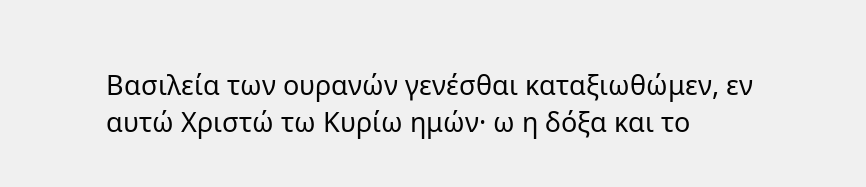Βασιλεία των ουρανών γενέσθαι καταξιωθώμεν, εν αυτώ Χριστώ τω Κυρίω ημών· ω η δόξα και το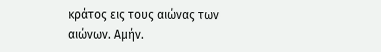κράτος εις τους αιώνας των αιώνων. Αμήν.